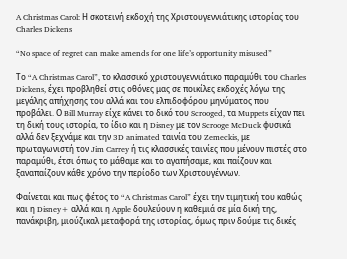A Christmas Carol: Η σκοτεινή εκδοχή της Χριστουγεννιάτικης ιστορίας του Charles Dickens

“No space of regret can make amends for one life’s opportunity misused”

Tο “A Christmas Carol”, το κλασσικό χριστουγεννιάτικο παραμύθι του Charles Dickens, έχει προβληθεί στις οθόνες μας σε ποικίλες εκδοχές λόγω της μεγάλης απήχησης του αλλά και του ελπιδοφόρου μηνύματος που προβάλει. Ο Bill Murray είχε κάνει το δικό του Scrooged, τα Muppets είχαν πει τη δική τους ιστορία, το ίδιο και η Disney με τον Scrooge McDuck φυσικά αλλά δεν ξεχνάμε και την 3D animated ταινία του Zemeckis, με πρωταγωνιστή τον Jim Carrey ή τις κλασσικές ταινίες που μένουν πιστές στο παραμύθι, έτσι όπως το μάθαμε και το αγαπήσαμε, και παίζουν και ξαναπαίζουν κάθε χρόνο την περίοδο των Χριστουγέννων.

Φαίνεται και πως φέτος το “A Christmas Carol” έχει την τιμητική του καθώς και η Disney+ αλλά και η Apple δουλεύουν η καθεμιά σε μία δική της, πανάκριβη, μιούζικαλ μεταφορά της ιστορίας, όμως πριν δούμε τις δικές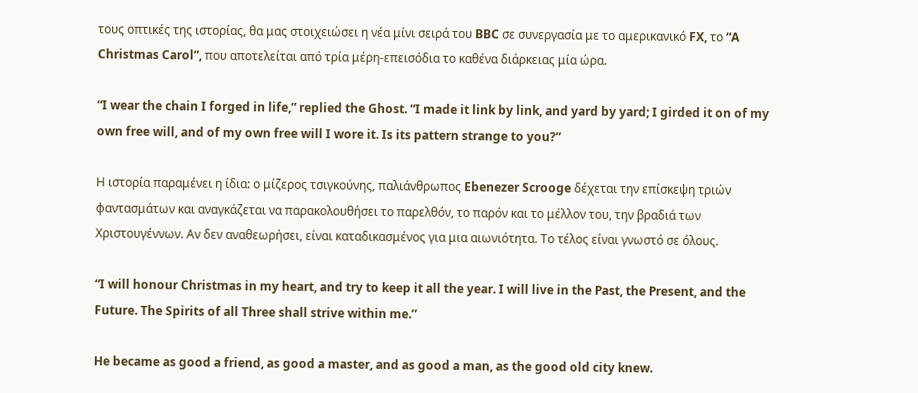τους οπτικές της ιστορίας, θα μας στοιχειώσει η νέα μίνι σειρά του BBC σε συνεργασία με το αμερικανικό FX, το “A Christmas Carol”, που αποτελείται από τρία μέρη-επεισόδια το καθένα διάρκειας μία ώρα.

“I wear the chain I forged in life,” replied the Ghost. “I made it link by link, and yard by yard; I girded it on of my own free will, and of my own free will I wore it. Is its pattern strange to you?”

Η ιστορία παραμένει η ίδια: ο μίζερος τσιγκούνης, παλιάνθρωπος Ebenezer Scrooge δέχεται την επίσκεψη τριών φαντασμάτων και αναγκάζεται να παρακολουθήσει το παρελθόν, το παρόν και το μέλλον του, την βραδιά των Χριστουγέννων. Αν δεν αναθεωρήσει, είναι καταδικασμένος για μια αιωνιότητα. Το τέλος είναι γνωστό σε όλους.

“I will honour Christmas in my heart, and try to keep it all the year. I will live in the Past, the Present, and the Future. The Spirits of all Three shall strive within me.’’

He became as good a friend, as good a master, and as good a man, as the good old city knew.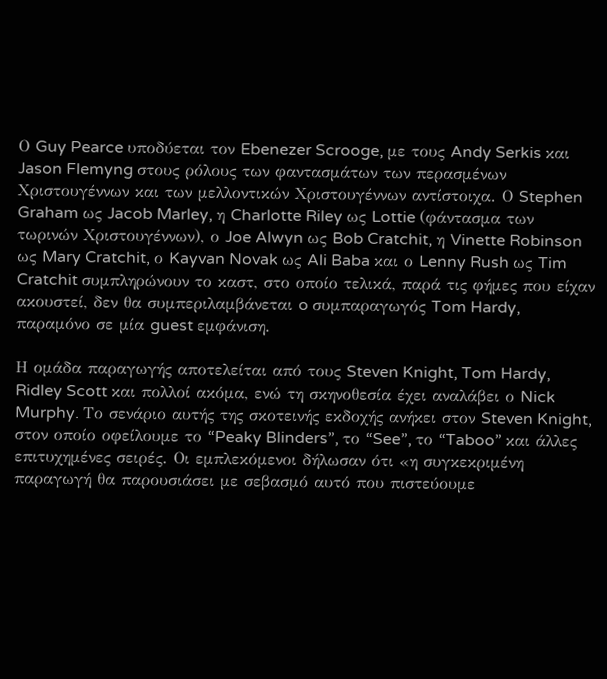Ο Guy Pearce υποδύεται τον Ebenezer Scrooge, με τους Andy Serkis και Jason Flemyng στους ρόλους των φαντασμάτων των περασμένων Χριστουγέννων και των μελλοντικών Χριστουγέννων αντίστοιχα. Ο Stephen Graham ως Jacob Marley, η Charlotte Riley ως Lottie (φάντασμα των τωρινών Χριστουγέννων), ο Joe Alwyn ως Bob Cratchit, η Vinette Robinson ως Mary Cratchit, ο Kayvan Novak ως Ali Baba και ο Lenny Rush ως Tim Cratchit συμπληρώνουν το καστ, στο οποίο τελικά, παρά τις φήμες που είχαν ακουστεί, δεν θα συμπεριλαμβάνεται o συμπαραγωγός Tom Hardy, παραμόνο σε μία guest εμφάνιση.

Η ομάδα παραγωγής αποτελείται από τους Steven Knight, Tom Hardy, Ridley Scott και πολλοί ακόμα, ενώ τη σκηνοθεσία έχει αναλάβει ο Nick Murphy. Το σενάριο αυτής της σκοτεινής εκδοχής ανήκει στον Steven Knight, στον οποίο οφείλουμε το “Peaky Blinders”, το “See”, το “Taboo” και άλλες επιτυχημένες σειρές. Οι εμπλεκόμενοι δήλωσαν ότι «η συγκεκριμένη παραγωγή θα παρουσιάσει με σεβασμό αυτό που πιστεύουμε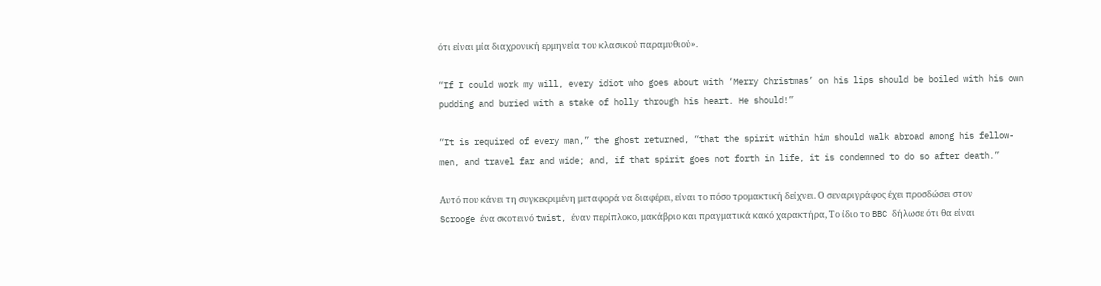ότι είναι μία διαχρονική ερμηνεία του κλασικού παραμυθιού».

“If I could work my will, every idiot who goes about with ‘Merry Christmas’ on his lips should be boiled with his own pudding and buried with a stake of holly through his heart. He should!”

“It is required of every man,” the ghost returned, “that the spirit within him should walk abroad among his fellow-men, and travel far and wide; and, if that spirit goes not forth in life, it is condemned to do so after death.”

Αυτό που κάνει τη συγκεκριμένη μεταφορά να διαφέρει, είναι το πόσο τρομακτική δείχνει. Ο σεναριγράφος έχει προσδώσει στον Scrooge ένα σκοτεινό twist, έναν περίπλοκο, μακάβριο και πραγματικά κακό χαρακτήρα, Το ίδιο το BBC δήλωσε ότι θα είναι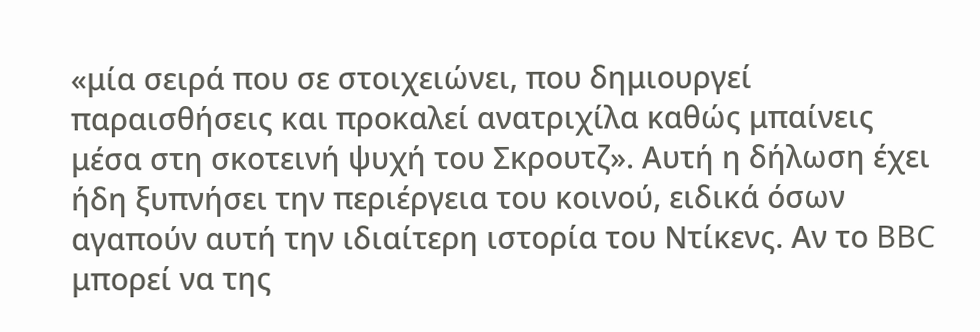«μία σειρά που σε στοιχειώνει, που δημιουργεί παραισθήσεις και προκαλεί ανατριχίλα καθώς μπαίνεις μέσα στη σκοτεινή ψυχή του Σκρουτζ». Αυτή η δήλωση έχει ήδη ξυπνήσει την περιέργεια του κοινού, ειδικά όσων αγαπούν αυτή την ιδιαίτερη ιστορία του Ντίκενς. Αν το BBC μπορεί να της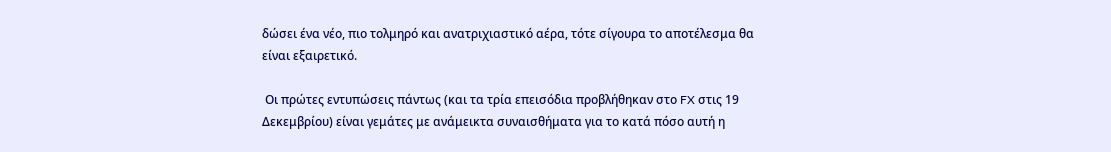δώσει ένα νέο, πιο τολμηρό και ανατριχιαστικό αέρα, τότε σίγουρα το αποτέλεσμα θα είναι εξαιρετικό.

 Οι πρώτες εντυπώσεις πάντως (και τα τρία επεισόδια προβλήθηκαν στο FX στις 19 Δεκεμβρίου) είναι γεμάτες με ανάμεικτα συναισθήματα για το κατά πόσο αυτή η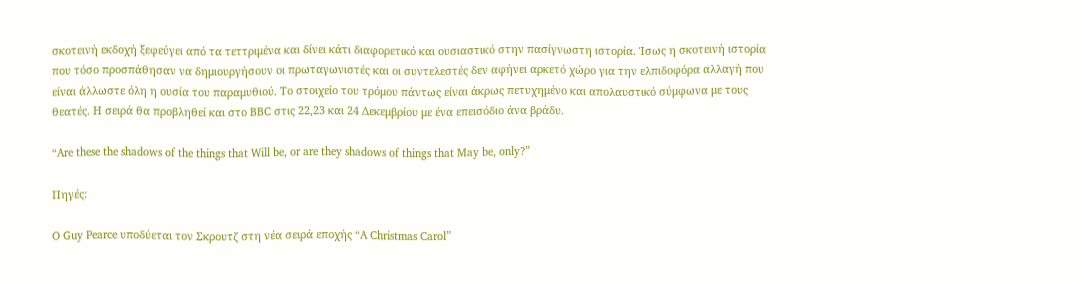σκοτεινή εκδοχή ξεφεύγει από τα τεττριμένα και δίνει κάτι διαφορετικό και ουσιαστικό στην πασίγνωστη ιστορία. Ίσως η σκοτεινή ιστορία που τόσο προσπάθησαν να δημιουργήσουν οι πρωταγωνιστές και οι συντελεστές δεν αφήνει αρκετό χώρο για την ελπιδοφόρα αλλαγή που είναι άλλωστε όλη η ουσία του παραμυθιού. Το στοιχείο του τρόμου πάντως είναι άκρως πετυχημένο και απολαυστικό σύμφωνα με τους θεατές. Η σειρά θα προβληθεί και στο BBC στις 22,23 και 24 Δεκεμβρίου με ένα επεισόδιο άνα βράδυ.

“Are these the shadows of the things that Will be, or are they shadows of things that May be, only?”

Πηγές:

O Guy Pearce υποδύεται τον Σκρουτζ στη νέα σειρά εποχής “A Christmas Carol”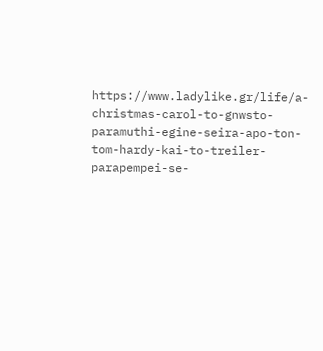https://www.ladylike.gr/life/a-christmas-carol-to-gnwsto-paramuthi-egine-seira-apo-ton-tom-hardy-kai-to-treiler-parapempei-se-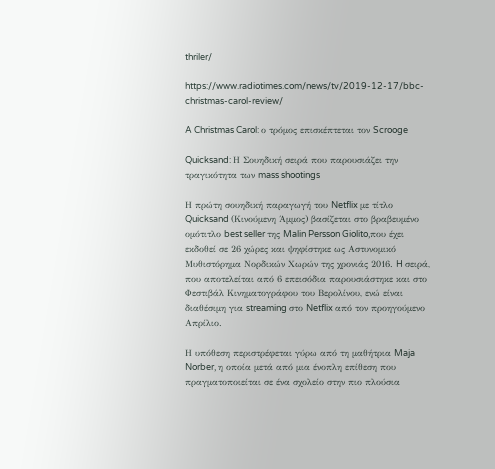thriler/

https://www.radiotimes.com/news/tv/2019-12-17/bbc-christmas-carol-review/

A Christmas Carol: ο τρόμος επισκέπτεται τον Scrooge

Quicksand: Η Σουηδική σειρά που παρουσιάζει την τραγικότητα των mass shootings

Η πρώτη σουηδική παραγωγή του Netflix με τίτλο Quicksand (Κινούμενη Άμμος) βασίζεται στο βραβευμένο ομότιτλο best seller της Malin Persson Giolito,που έχει εκδοθεί σε 26 χώρες και ψηφίστηκε ως Αστυνομικό Μυθιστόρημα Νορδικών Χωρών της χρονιάς 2016. H σειρά, που αποτελείται από 6 επεισόδια παρουσιάστηκε και στο Φεστιβάλ Κινηματογράφου του Βερολίνου, ενώ είναι διαθέσιμη για streaming στο Netflix από τον προηγούμενο Απρίλιο.

Η υπόθεση περιστρέφεται γύρω από τη μαθήτρια Maja Norber, η οποία μετά από μια ένοπλη επίθεση που πραγματοποιείται σε ένα σχολείο στην πιο πλούσια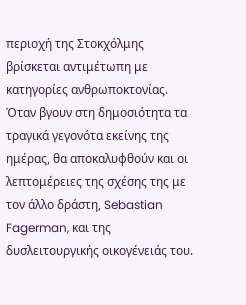περιοχή της Στοκχόλμης βρίσκεται αντιμέτωπη με κατηγορίες ανθρωποκτονίας. Όταν βγουν στη δημοσιότητα τα τραγικά γεγονότα εκείνης της ημέρας, θα αποκαλυφθούν και οι λεπτομέρειες της σχέσης της με τον άλλο δράστη, Sebastian Fagerman, και της δυσλειτουργικής οικογένειάς του.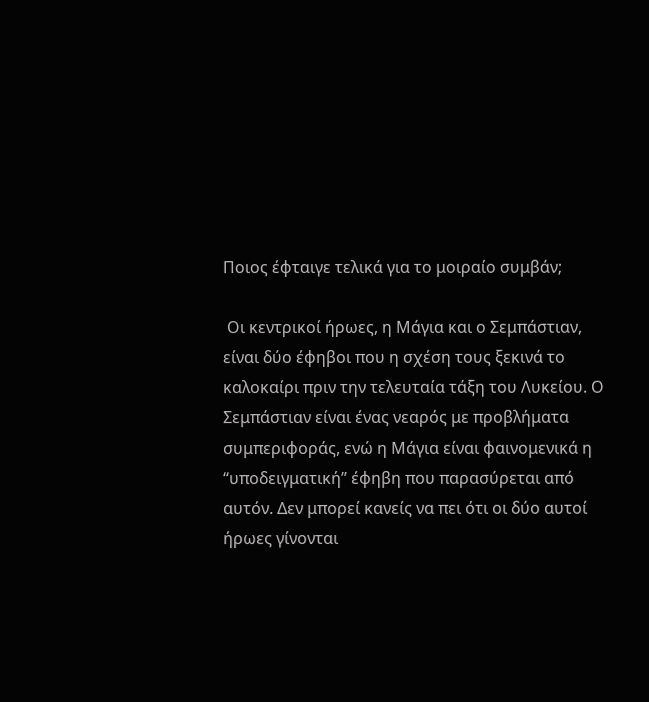Ποιος έφταιγε τελικά για το μοιραίο συμβάν;

 Οι κεντρικοί ήρωες, η Μάγια και ο Σεμπάστιαν, είναι δύο έφηβοι που η σχέση τους ξεκινά το καλοκαίρι πριν την τελευταία τάξη του Λυκείου. Ο Σεμπάστιαν είναι ένας νεαρός με προβλήματα συμπεριφοράς, ενώ η Μάγια είναι φαινομενικά η “υποδειγματική” έφηβη που παρασύρεται από αυτόν. Δεν μπορεί κανείς να πει ότι οι δύο αυτοί ήρωες γίνονται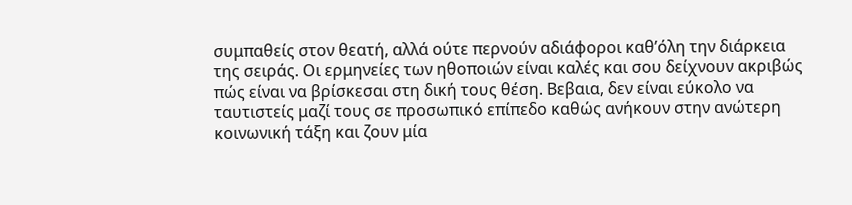συμπαθείς στον θεατή, αλλά ούτε περνούν αδιάφοροι καθ’όλη την διάρκεια της σειράς. Οι ερμηνείες των ηθοποιών είναι καλές και σου δείχνουν ακριβώς πώς είναι να βρίσκεσαι στη δική τους θέση. Βεβαια, δεν είναι εύκολο να ταυτιστείς μαζί τους σε προσωπικό επίπεδο καθώς ανήκουν στην ανώτερη κοινωνική τάξη και ζουν μία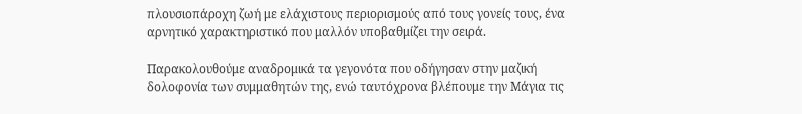πλουσιοπάροχη ζωή με ελάχιστους περιορισμούς από τους γονείς τους, ένα αρνητικό χαρακτηριστικό που μαλλόν υποβαθμίζει την σειρά.

Παρακολουθούμε αναδρομικά τα γεγονότα που οδήγησαν στην μαζική δολοφονία των συμμαθητών της, ενώ ταυτόχρονα βλέπουμε την Μάγια τις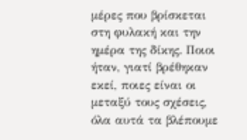μέρες που βρίσκεται στη φυλακή και την ημέρα της δίκης. Ποιοι ήταν, γιατί βρέθηκαν εκεί, ποιες είναι οι μεταξύ τους σχέσεις, όλα αυτά τα βλέπουμε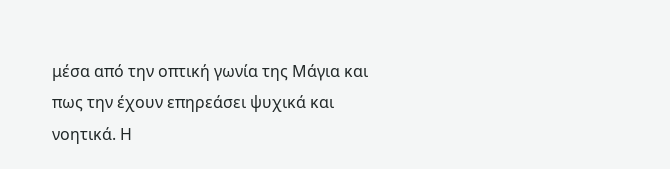μέσα από την οπτική γωνία της Μάγια και πως την έχουν επηρεάσει ψυχικά και νοητικά. Η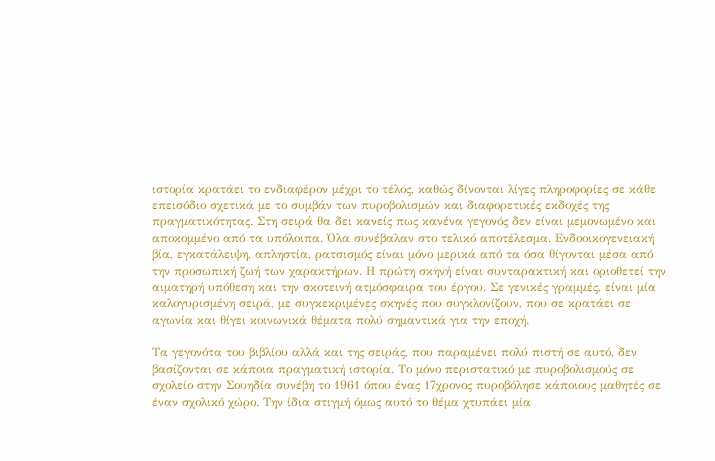ιστορία κρατάει το ενδιαφέρον μέχρι το τέλος, καθώς δίνονται λίγες πληροφορίες σε κάθε επεισόδιο σχετικά με το συμβάν των πυροβολισμών και διαφορετικές εκδοχές της πραγματικότητας. Στη σειρά θα δει κανείς πως κανένα γεγονός δεν είναι μεμονωμένο και αποκομμένο από τα υπόλοιπα. Όλα συνέβαλαν στο τελικό αποτέλεσμα. Ενδοοικογενειακή βία, εγκατάλειψη, απληστία, ρατσισμός είναι μόνο μερικά από τα όσα θίγονται μέσα από την προσωπική ζωή των χαρακτήρων. Η πρώτη σκηνή είναι συνταρακτική και οριοθετεί την αιματηρή υπόθεση και την σκοτεινή ατμόσφαιρα του έργου. Σε γενικές γραμμές, είναι μία καλογυρισμένη σειρά, με συγκεκριμένες σκηνές που συγκλονίζουν, που σε κρατάει σε αγωνία και θίγει κοινωνικά θέματα πολύ σημαντικά για την εποχή.

Τα γεγονότα του βιβλίου αλλά και της σειράς, που παραμένει πολύ πιστή σε αυτό, δεν βασίζονται σε κάποια πραγματική ιστορία. Το μόνο περιστατικό με πυροβολισμούς σε σχολείο στην Σουηδία συνέβη το 1961 όπου ένας 17χρονος πυροβόλησε κάποιους μαθητές σε έναν σχολικό χώρο. Την ίδια στιγμή όμως αυτό το θέμα χτυπάει μία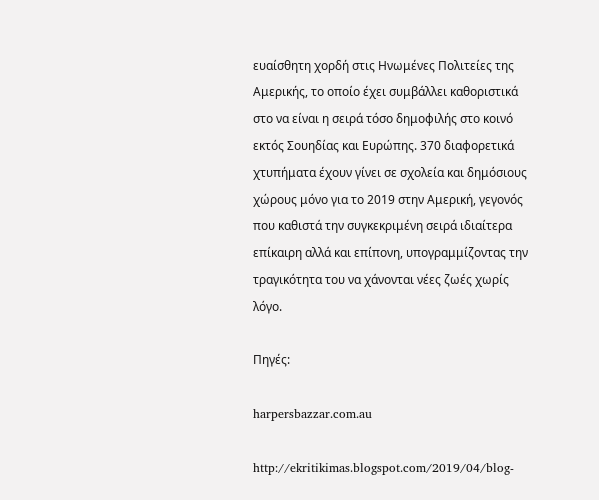ευαίσθητη χορδή στις Ηνωμένες Πολιτείες της Αμερικής, το οποίο έχει συμβάλλει καθοριστικά στο να είναι η σειρά τόσο δημοφιλής στο κοινό εκτός Σουηδίας και Ευρώπης. 370 διαφορετικά χτυπήματα έχουν γίνει σε σχολεία και δημόσιους χώρους μόνο για το 2019 στην Αμερική, γεγονός που καθιστά την συγκεκριμένη σειρά ιδιαίτερα επίκαιρη αλλά και επίπονη, υπογραμμίζοντας την τραγικότητα του να χάνονται νέες ζωές χωρίς λόγο.

Πηγές:

harpersbazzar.com.au

http://ekritikimas.blogspot.com/2019/04/blog-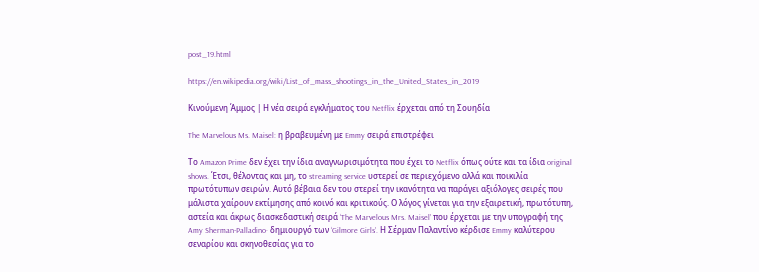post_19.html

https://en.wikipedia.org/wiki/List_of_mass_shootings_in_the_United_States_in_2019

Kινούμενη Άμμος | Η νέα σειρά εγκλήματος του Netflix έρχεται από τη Σουηδία

The Marvelous Ms. Maisel: η βραβευμένη με Emmy σειρά επιστρέφει

Το Amazon Prime δεν έχει την ίδια αναγνωρισιμότητα που έχει το Netflix όπως ούτε και τα ίδια original shows. Έτσι, θέλοντας και μη, το streaming service υστερεί σε περιεχόμενο αλλά και ποικιλία πρωτότυπων σειρών. Αυτό βέβαια δεν του στερεί την ικανότητα να παράγει αξιόλογες σειρές που μάλιστα χαίρουν εκτίμησης από κοινό και κριτικούς. Ο λόγος γίνεται για την εξαιρετική, πρωτότυπη, αστεία και άκρως διασκεδαστική σειρά ‘The Marvelous Mrs. Maisel’ που έρχεται με την υπογραφή της Amy Sherman-Palladino· δημιουργό των ‘Gilmore Girls’. Η Σέρμαν Παλαντίνο κέρδισε Emmy καλύτερου σεναρίου και σκηνοθεσίας για το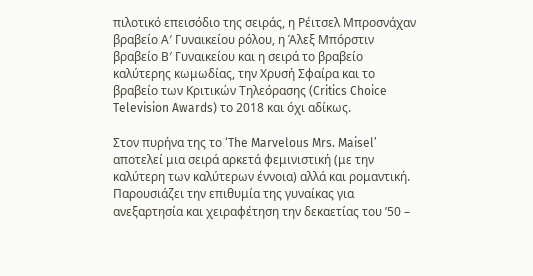πιλοτικό επεισόδιο της σειράς, η Ρέιτσελ Μπροσνάχαν βραβείο Α′ Γυναικείου ρόλου, η Άλεξ Μπόρστιν βραβείο Β′ Γυναικείου και η σειρά το βραβείο καλύτερης κωμωδίας, την Χρυσή Σφαίρα και το βραβείο των Κριτικών Τηλεόρασης (Critics Choice Television Awards) το 2018 και όχι αδίκως.

Στον πυρήνα της το ‘The Marvelous Mrs. Maisel’ αποτελεί μια σειρά αρκετά φεμινιστική (με την καλύτερη των καλύτερων έννοια) αλλά και ρομαντική. Παρουσιάζει την επιθυμία της γυναίκας για ανεξαρτησία και χειραφέτηση την δεκαετίας του ’50 –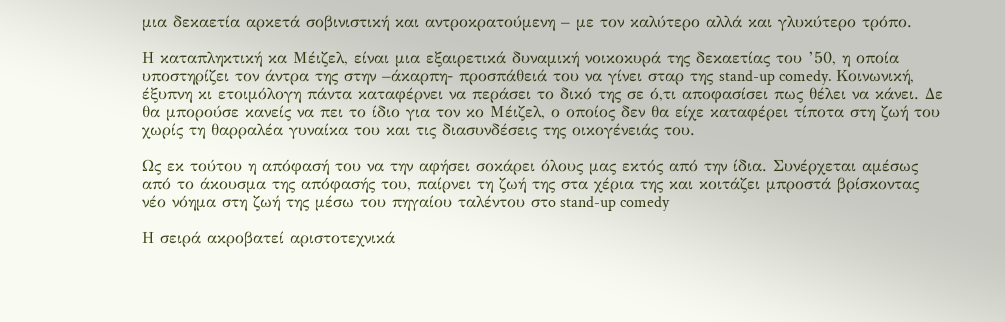μια δεκαετία αρκετά σοβινιστική και αντροκρατούμενη – με τον καλύτερο αλλά και γλυκύτερο τρόπο.

Η καταπληκτική κα Μέιζελ, είναι μια εξαιρετικά δυναμική νοικοκυρά της δεκαετίας του ’50, η οποία υποστηρίζει τον άντρα της στην –άκαρπη- προσπάθειά του να γίνει σταρ της stand-up comedy. Κοινωνική, έξυπνη κι ετοιμόλογη πάντα καταφέρνει να περάσει το δικό της σε ό,τι αποφασίσει πως θέλει να κάνει. Δε θα μπορούσε κανείς να πει το ίδιο για τον κο Μέιζελ, ο οποίος δεν θα είχε καταφέρει τίποτα στη ζωή του χωρίς τη θαρραλέα γυναίκα του και τις διασυνδέσεις της οικογένειάς του.

Ως εκ τούτου η απόφασή του να την αφήσει σοκάρει όλους μας εκτός από την ίδια. Συνέρχεται αμέσως από το άκουσμα της απόφασής του, παίρνει τη ζωή της στα χέρια της και κοιτάζει μπροστά βρίσκοντας νέο νόημα στη ζωή της μέσω του πηγαίου ταλέντου στo stand-up comedy

Η σειρά ακροβατεί αριστοτεχνικά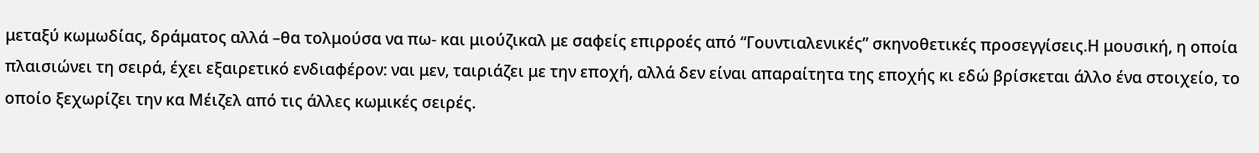μεταξύ κωμωδίας, δράματος αλλά –θα τολμούσα να πω- και μιούζικαλ με σαφείς επιρροές από “Γουντιαλενικές” σκηνοθετικές προσεγγίσεις.Η μουσική, η οποία πλαισιώνει τη σειρά, έχει εξαιρετικό ενδιαφέρον: ναι μεν, ταιριάζει με την εποχή, αλλά δεν είναι απαραίτητα της εποχής κι εδώ βρίσκεται άλλο ένα στοιχείο, το οποίο ξεχωρίζει την κα Μέιζελ από τις άλλες κωμικές σειρές.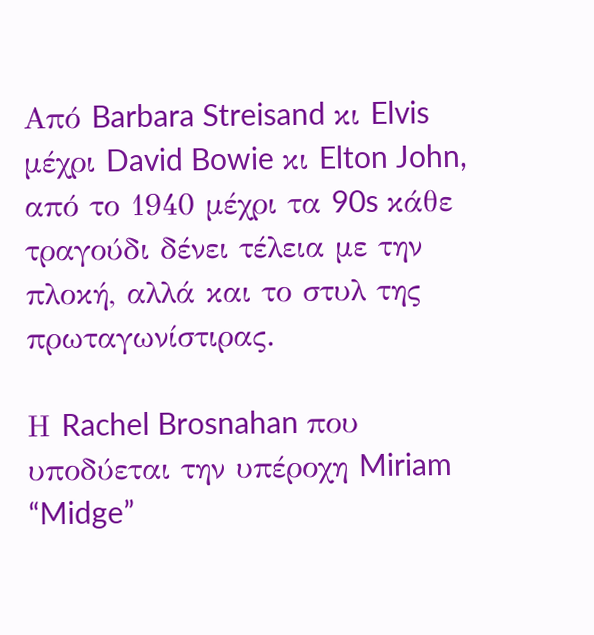Από Barbara Streisand κι Elvis μέχρι David Bowie κι Elton John, από το 1940 μέχρι τα 90s κάθε τραγούδι δένει τέλεια με την πλοκή, αλλά και το στυλ της πρωταγωνίστιρας.

Η Rachel Brosnahan που υποδύεται την υπέροχη Miriam “Midge”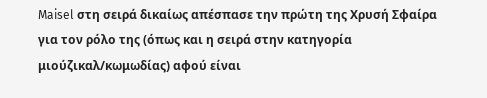Maisel στη σειρά δικαίως απέσπασε την πρώτη της Χρυσή Σφαίρα για τον ρόλο της (όπως και η σειρά στην κατηγορία μιούζικαλ/κωμωδίας) αφού είναι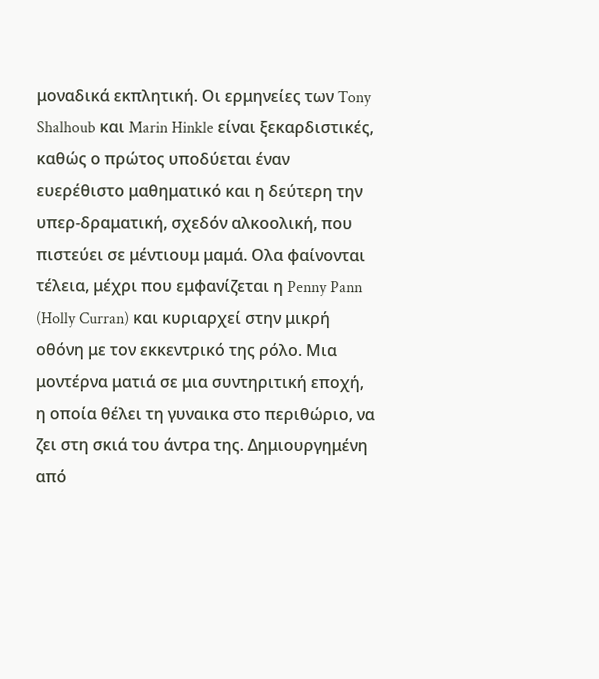μοναδικά εκπλητική. Οι ερμηνείες των Tony Shalhoub και Marin Hinkle είναι ξεκαρδιστικές, καθώς ο πρώτος υποδύεται έναν ευερέθιστο μαθηματικό και η δεύτερη την υπερ-δραματική, σχεδόν αλκοολική, που πιστεύει σε μέντιουμ μαμά. Ολα φαίνονται τέλεια, μέχρι που εμφανίζεται η Penny Pann (Holly Curran) και κυριαρχεί στην μικρή οθόνη με τον εκκεντρικό της ρόλο. Μια μοντέρνα ματιά σε μια συντηριτική εποχή, η οποία θέλει τη γυναικα στο περιθώριο, να ζει στη σκιά του άντρα της. Δημιουργημένη από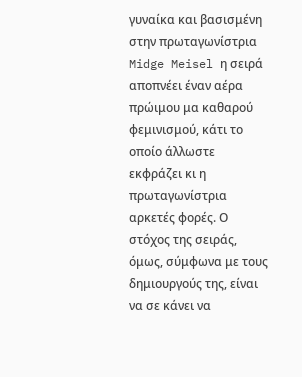γυναίκα και βασισμένη στην πρωταγωνίστρια Midge Meisel η σειρά αποπνέει έναν αέρα πρώιμου μα καθαρού φεμινισμού, κάτι το οποίο άλλωστε εκφράζει κι η πρωταγωνίστρια αρκετές φορές. Ο στόχος της σειράς, όμως, σύμφωνα με τους δημιουργούς της, είναι να σε κάνει να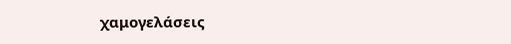χαμογελάσεις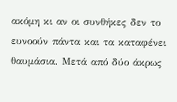ακόμη κι αν οι συνθήκες δεν το ευνοούν πάντα και τα καταφένει θαυμάσια. Μετά από δύο άκρως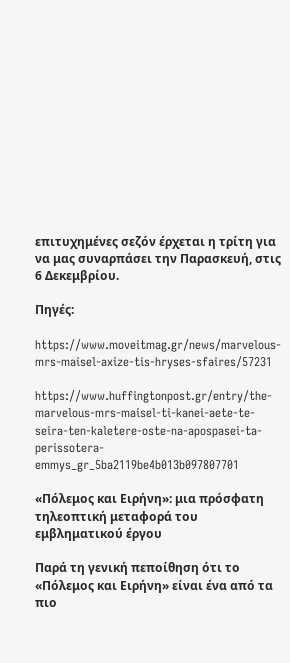επιτυχημένες σεζόν έρχεται η τρίτη για να μας συναρπάσει την Παρασκευή, στις 6 Δεκεμβρίου.

Πηγές:

https://www.moveitmag.gr/news/marvelous-mrs-maisel-axize-tis-hryses-sfaires/57231

https://www.huffingtonpost.gr/entry/the-marvelous-mrs-maisel-ti-kanei-aete-te-seira-ten-kaletere-oste-na-apospasei-ta-perissotera-emmys_gr_5ba2119be4b013b097807701

«Πόλεμος και Ειρήνη»: μια πρόσφατη τηλεοπτική μεταφορά του εμβληματικού έργου

Παρά τη γενική πεποίθηση ότι το «Πόλεμος και Ειρήνη» είναι ένα από τα πιο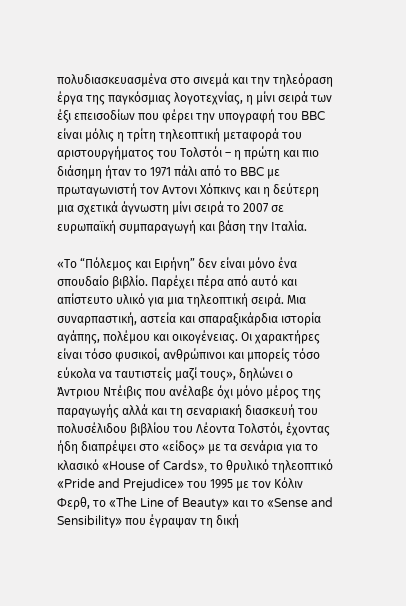πολυδιασκευασμένα στο σινεμά και την τηλεόραση έργα της παγκόσμιας λογοτεχνίας, η μίνι σειρά των έξι επεισοδίων που φέρει την υπογραφή του BBC είναι μόλις η τρίτη τηλεοπτική μεταφορά του αριστουργήματος του Τολστόι – η πρώτη και πιο διάσημη ήταν το 1971 πάλι από το BBC με πρωταγωνιστή τον Αντονι Χόπκινς και η δεύτερη μια σχετικά άγνωστη μίνι σειρά το 2007 σε ευρωπαϊκή συμπαραγωγή και βάση την Ιταλία.

«Το “Πόλεμος και Ειρήνη” δεν είναι μόνο ένα σπουδαίο βιβλίο. Παρέχει πέρα από αυτό και απίστευτο υλικό για μια τηλεοπτική σειρά. Μια συναρπαστική, αστεία και σπαραξικάρδια ιστορία αγάπης, πολέμου και οικογένειας. Οι χαρακτήρες είναι τόσο φυσικοί, ανθρώπινοι και μπορείς τόσο εύκολα να ταυτιστείς μαζί τους», δηλώνει ο Άντριου Ντέιβις που ανέλαβε όχι μόνο μέρος της παραγωγής αλλά και τη σεναριακή διασκευή του πολυσέλιδου βιβλίου του Λέοντα Τολστόι, έχοντας ήδη διαπρέψει στο «είδος» με τα σενάρια για το κλασικό «House of Cards», το θρυλικό τηλεοπτικό «Pride and Prejudice» του 1995 με τον Κόλιν Φερθ, το «The Line of Beauty» και το «Sense and Sensibility» που έγραψαν τη δική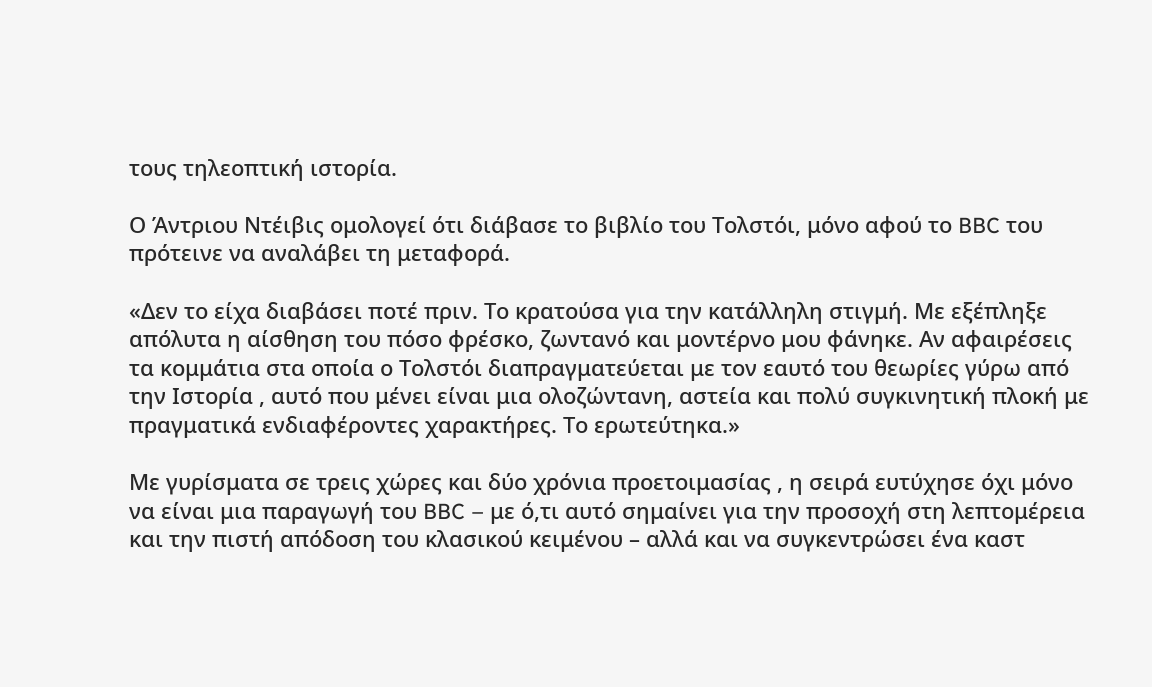τους τηλεοπτική ιστορία.

Ο Άντριου Ντέιβις ομολογεί ότι διάβασε το βιβλίο του Τολστόι, μόνο αφού το BBC του πρότεινε να αναλάβει τη μεταφορά.

«Δεν το είχα διαβάσει ποτέ πριν. Το κρατούσα για την κατάλληλη στιγμή. Με εξέπληξε απόλυτα η αίσθηση του πόσο φρέσκο, ζωντανό και μοντέρνο μου φάνηκε. Αν αφαιρέσεις τα κομμάτια στα οποία ο Τολστόι διαπραγματεύεται με τον εαυτό του θεωρίες γύρω από την Ιστορία , αυτό που μένει είναι μια ολοζώντανη, αστεία και πολύ συγκινητική πλοκή με πραγματικά ενδιαφέροντες χαρακτήρες. Το ερωτεύτηκα.»

Με γυρίσματα σε τρεις χώρες και δύο χρόνια προετοιμασίας , η σειρά ευτύχησε όχι μόνο να είναι μια παραγωγή του BBC – με ό,τι αυτό σημαίνει για την προσοχή στη λεπτομέρεια και την πιστή απόδοση του κλασικού κειμένου – αλλά και να συγκεντρώσει ένα καστ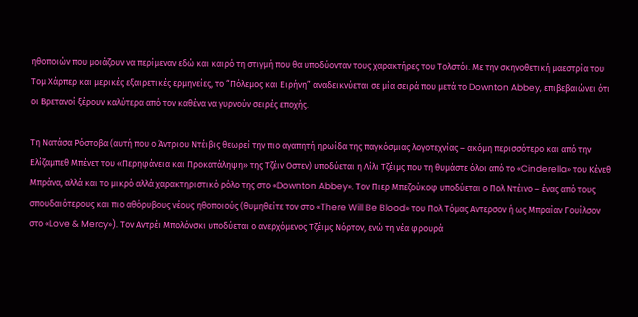ηθοποιών που μοιάζουν να περίμεναν εδώ και καιρό τη στιγμή που θα υποδύονταν τους χαρακτήρες του Τολστόι. Με την σκηνοθετική μαεστρία του Τομ Χάρπερ και μερικές εξαιρετικές ερμηνείες, το “Πόλεμος και Ειρήνη” αναδεικνύεται σε μία σειρά που μετά το Downton Abbey, επιβεβαιώνει ότι οι Βρετανοί ξέρουν καλύτερα από τον καθένα να γυρνούν σειρές εποχής.

Τη Νατάσα Ρόστοβα (αυτή που ο Άντριου Ντέιβις θεωρεί την πιο αγαπητή ηρωίδα της παγκόσμιας λογοτεχνίας – ακόμη περισσότερο και από την Ελίζαμπεθ Μπένετ του «Περηφάνεια και Προκατάληψη» της Τζέιν Οστεν) υποδύεται η Λίλι Τζέιμς που τη θυμάστε όλοι από το «Cinderella» του Κένεθ Μπράνα, αλλά και το μικρό αλλά χαρακτηριστικό ρόλο της στο «Downton Abbey». Τον Πιερ Μπεζούκοφ υποδύεται ο Πολ Ντέινο – ένας από τους σπουδαιότερους και πιο αθόρυβους νέους ηθοποιούς (θυμηθείτε τον στο «There Will Be Blood» του Πολ Τόμας Αντερσον ή ως Μπραίαν Γουίλσον στο «Love & Mercy»). Τον Αντρέι Μπολόνσκι υποδύεται ο ανερχόμενος Τζέιμς Νόρτον, ενώ τη νέα φρουρά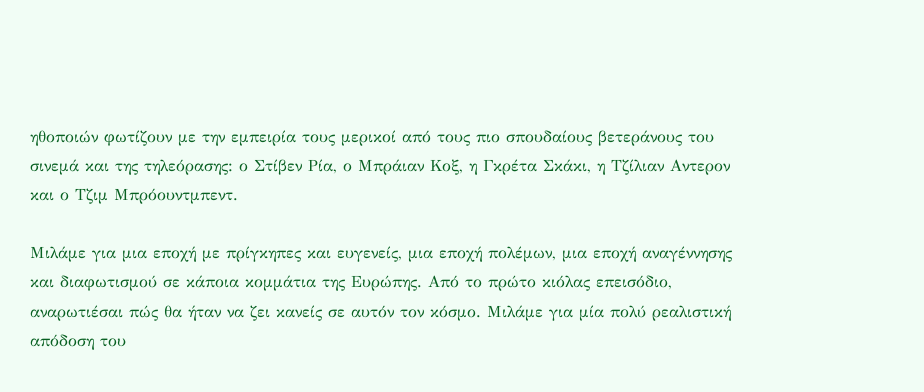ηθοποιών φωτίζουν με την εμπειρία τους μερικοί από τους πιο σπουδαίους βετεράνους του σινεμά και της τηλεόρασης: ο Στίβεν Ρία, ο Μπράιαν Κοξ, η Γκρέτα Σκάκι, η Τζίλιαν Αντερον και ο Τζιμ Μπρόουντμπεντ.

Μιλάμε για μια εποχή με πρίγκηπες και ευγενείς, μια εποχή πολέμων, μια εποχή αναγέννησης και διαφωτισμού σε κάποια κομμάτια της Ευρώπης. Από το πρώτο κιόλας επεισόδιο, αναρωτιέσαι πώς θα ήταν να ζει κανείς σε αυτόν τον κόσμο. Μιλάμε για μία πολύ ρεαλιστική απόδοση του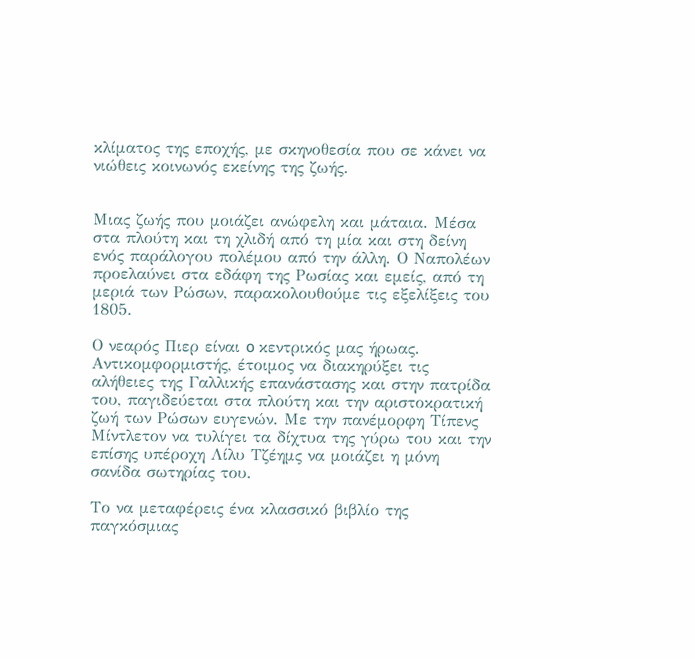κλίματος της εποχής, με σκηνοθεσία που σε κάνει να νιώθεις κοινωνός εκείνης της ζωής.


Μιας ζωής που μοιάζει ανώφελη και μάταια. Μέσα στα πλούτη και τη χλιδή από τη μία και στη δείνη ενός παράλογου πολέμου από την άλλη. Ο Ναπολέων προελαύνει στα εδάφη της Ρωσίας και εμείς, από τη μεριά των Ρώσων, παρακολουθούμε τις εξελίξεις του 1805.

Ο νεαρός Πιερ είναι o κεντρικός μας ήρωας. Αντικομφορμιστής, έτοιμος να διακηρύξει τις αλήθειες της Γαλλικής επανάστασης και στην πατρίδα του, παγιδεύεται στα πλούτη και την αριστοκρατική ζωή των Ρώσων ευγενών. Με την πανέμορφη Τίπενς Μίντλετον να τυλίγει τα δίχτυα της γύρω του και την επίσης υπέροχη Λίλυ Τζέημς να μοιάζει η μόνη σανίδα σωτηρίας του.

Το να μεταφέρεις ένα κλασσικό βιβλίο της παγκόσμιας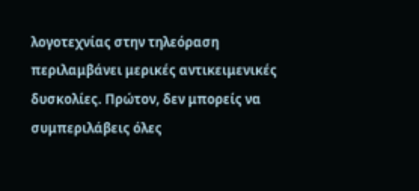λογοτεχνίας στην τηλεόραση περιλαμβάνει μερικές αντικειμενικές δυσκολίες. Πρώτον, δεν μπορείς να συμπεριλάβεις όλες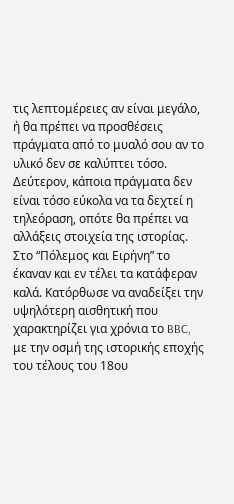τις λεπτομέρειες αν είναι μεγάλο, ή θα πρέπει να προσθέσεις πράγματα από το μυαλό σου αν το υλικό δεν σε καλύπτει τόσο. Δεύτερον, κάποια πράγματα δεν είναι τόσο εύκολα να τα δεχτεί η τηλεόραση, οπότε θα πρέπει να αλλάξεις στοιχεία της ιστορίας. Στο “Πόλεμος και Ειρήνη” το έκαναν και εν τέλει τα κατάφεραν καλά. Κατόρθωσε να αναδείξει την υψηλότερη αισθητική που χαρακτηρίζει για χρόνια το BBC, με την οσμή της ιστορικής εποχής του τέλους του 18ου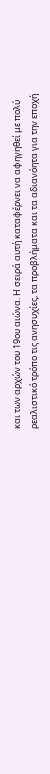και των αρχών του 19ου αιώνα. Η σειρά αυτή καταφέρνει να αφηγηθεί με πολύ ρεαλιστικό τρόπο τις ανησυχίες, τα προβλήματα και τα αδιανόητα για την εποχή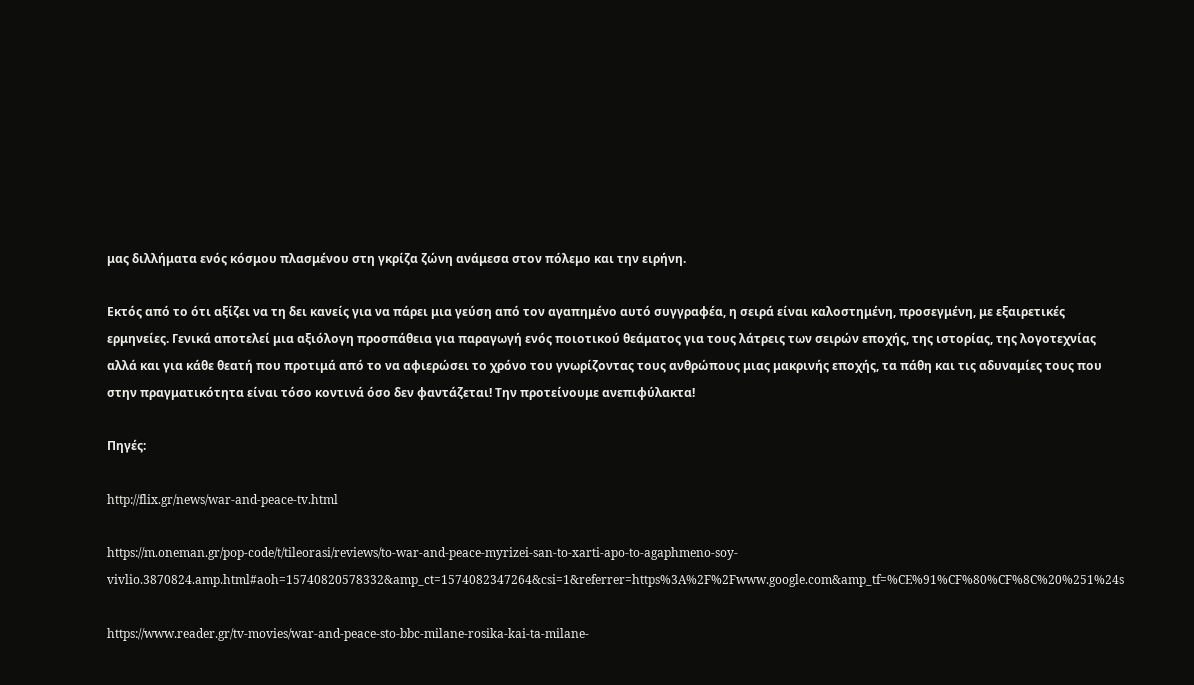μας διλλήματα ενός κόσμου πλασμένου στη γκρίζα ζώνη ανάμεσα στον πόλεμο και την ειρήνη.

Εκτός από το ότι αξίζει να τη δει κανείς για να πάρει μια γεύση από τον αγαπημένο αυτό συγγραφέα, η σειρά είναι καλοστημένη, προσεγμένη, με εξαιρετικές ερμηνείες. Γενικά αποτελεί μια αξιόλογη προσπάθεια για παραγωγή ενός ποιοτικού θεάματος για τους λάτρεις των σειρών εποχής, της ιστορίας, της λογοτεχνίας αλλά και για κάθε θεατή που προτιμά από το να αφιερώσει το χρόνο του γνωρίζοντας τους ανθρώπους μιας μακρινής εποχής, τα πάθη και τις αδυναμίες τους που στην πραγματικότητα είναι τόσο κοντινά όσο δεν φαντάζεται! Την προτείνουμε ανεπιφύλακτα!

Πηγές:

http://flix.gr/news/war-and-peace-tv.html

https://m.oneman.gr/pop-code/t/tileorasi/reviews/to-war-and-peace-myrizei-san-to-xarti-apo-to-agaphmeno-soy-vivlio.3870824.amp.html#aoh=15740820578332&amp_ct=1574082347264&csi=1&referrer=https%3A%2F%2Fwww.google.com&amp_tf=%CE%91%CF%80%CF%8C%20%251%24s

https://www.reader.gr/tv-movies/war-and-peace-sto-bbc-milane-rosika-kai-ta-milane-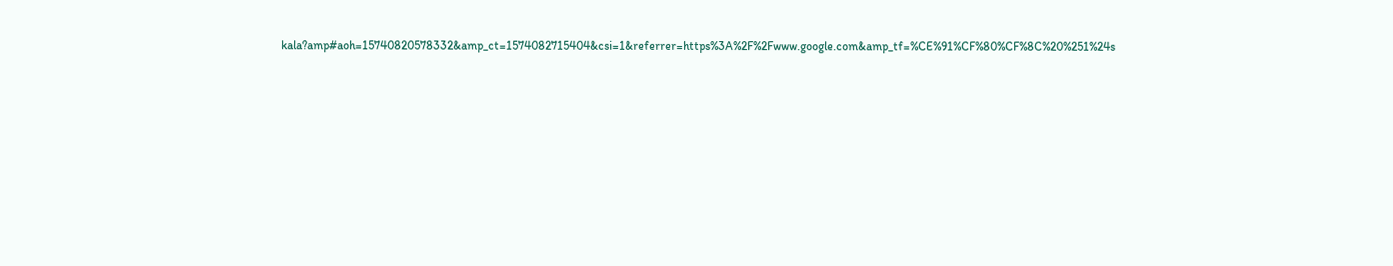kala?amp#aoh=15740820578332&amp_ct=1574082715404&csi=1&referrer=https%3A%2F%2Fwww.google.com&amp_tf=%CE%91%CF%80%CF%8C%20%251%24s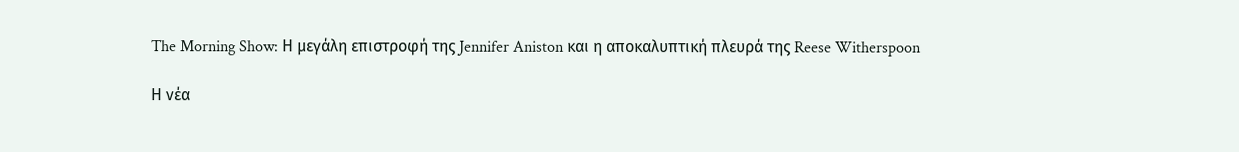The Morning Show: Η μεγάλη επιστροφή της Jennifer Aniston και η αποκαλυπτική πλευρά της Reese Witherspoon

Η νέα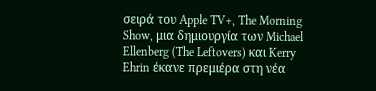σειρά του Apple TV+, The Morning Show, μια δημιουργία των Michael Ellenberg (The Leftovers) και Kerry Ehrin έκανε πρεμιέρα στη νέα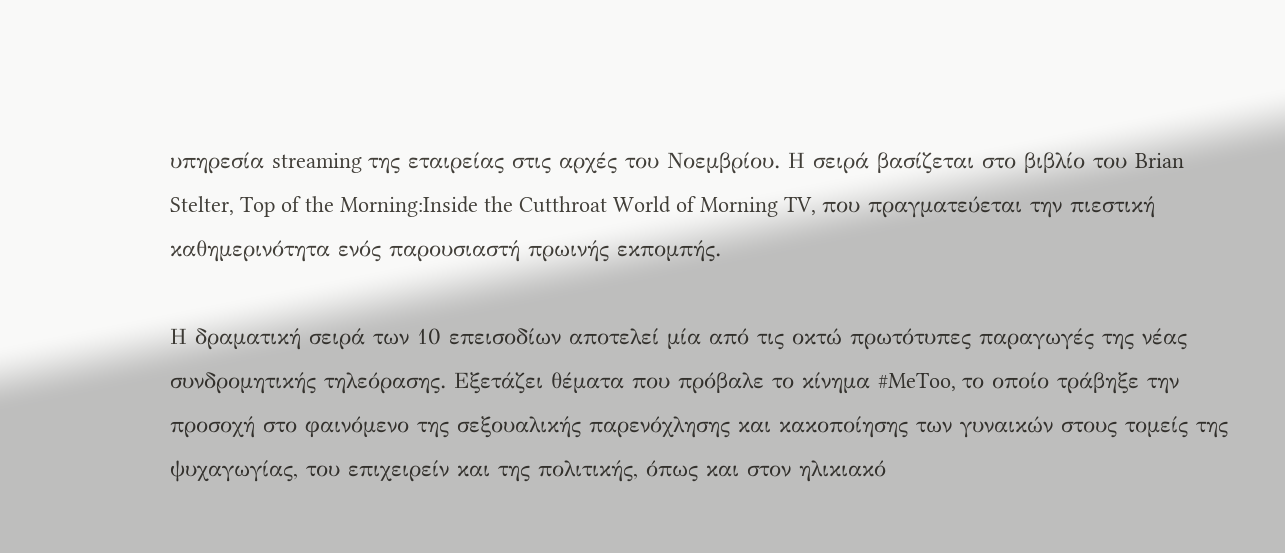υπηρεσία streaming της εταιρείας στις αρχές του Νοεμβρίου. Η σειρά βασίζεται στο βιβλίο του Brian Stelter, Top of the Morning:Inside the Cutthroat World of Morning TV, που πραγματεύεται την πιεστική καθημερινότητα ενός παρουσιαστή πρωινής εκπομπής.

Η δραματική σειρά των 10 επεισοδίων αποτελεί μία από τις οκτώ πρωτότυπες παραγωγές της νέας συνδρομητικής τηλεόρασης. Εξετάζει θέματα που πρόβαλε το κίνημα #MeToo, το οποίο τράβηξε την προσοχή στο φαινόμενο της σεξουαλικής παρενόχλησης και κακοποίησης των γυναικών στους τομείς της ψυχαγωγίας, του επιχειρείν και της πολιτικής, όπως και στον ηλικιακό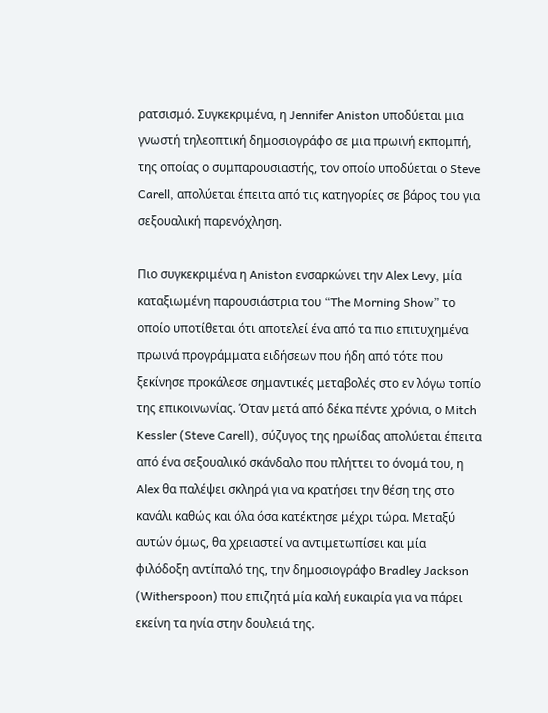ρατσισμό. Συγκεκριμένα, η Jennifer Aniston υποδύεται μια γνωστή τηλεοπτική δημοσιογράφο σε μια πρωινή εκπομπή, της οποίας ο συμπαρουσιαστής, τον οποίο υποδύεται ο Steve Carell, απολύεται έπειτα από τις κατηγορίες σε βάρος του για σεξουαλική παρενόχληση.

Πιο συγκεκριμένα η Aniston ενσαρκώνει την Alex Levy, μία καταξιωμένη παρουσιάστρια του “The Morning Show” το οποίο υποτίθεται ότι αποτελεί ένα από τα πιο επιτυχημένα πρωινά προγράμματα ειδήσεων που ήδη από τότε που ξεκίνησε προκάλεσε σημαντικές μεταβολές στο εν λόγω τοπίο της επικοινωνίας. Όταν μετά από δέκα πέντε χρόνια, ο Mitch Kessler (Steve Carell), σύζυγος της ηρωίδας απολύεται έπειτα από ένα σεξουαλικό σκάνδαλο που πλήττει το όνομά του, η Alex θα παλέψει σκληρά για να κρατήσει την θέση της στο κανάλι καθώς και όλα όσα κατέκτησε μέχρι τώρα. Μεταξύ αυτών όμως, θα χρειαστεί να αντιμετωπίσει και μία φιλόδοξη αντίπαλό της, την δημοσιογράφο Bradley Jackson (Witherspoon) που επιζητά μία καλή ευκαιρία για να πάρει εκείνη τα ηνία στην δουλειά της.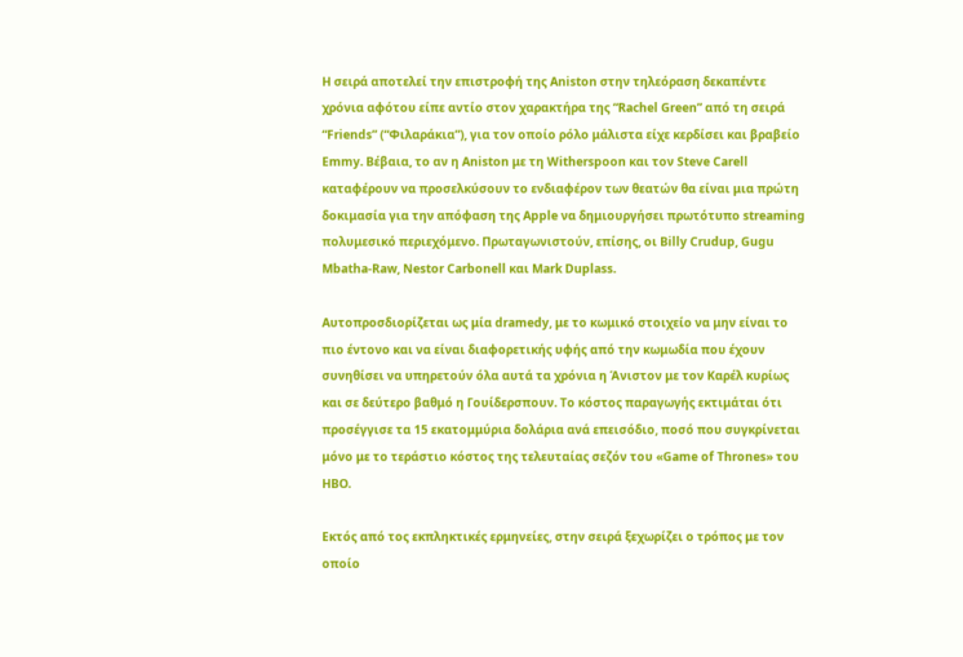Η σειρά αποτελεί την επιστροφή της Aniston στην τηλεόραση δεκαπέντε χρόνια αφότου είπε αντίο στον χαρακτήρα της “Rachel Green” από τη σειρά “Friends” (“Φιλαράκια”), για τον οποίο ρόλο μάλιστα είχε κερδίσει και βραβείο Emmy. Βέβαια, το αν η Aniston με τη Witherspoon και τον Steve Carell καταφέρουν να προσελκύσουν το ενδιαφέρον των θεατών θα είναι μια πρώτη δοκιμασία για την απόφαση της Apple να δημιουργήσει πρωτότυπο streaming πολυμεσικό περιεχόμενο. Πρωταγωνιστούν, επίσης, οι Billy Crudup, Gugu Mbatha-Raw, Nestor Carbonell και Mark Duplass.

Αυτοπροσδιορίζεται ως μία dramedy, με το κωμικό στοιχείο να μην είναι το πιο έντονο και να είναι διαφορετικής υφής από την κωμωδία που έχουν συνηθίσει να υπηρετούν όλα αυτά τα χρόνια η Άνιστον με τον Καρέλ κυρίως και σε δεύτερο βαθμό η Γουίδερσπουν. Το κόστος παραγωγής εκτιμάται ότι προσέγγισε τα 15 εκατομμύρια δολάρια ανά επεισόδιο, ποσό που συγκρίνεται μόνο με το τεράστιο κόστος της τελευταίας σεζόν του «Game of Thrones» του HBO.

Εκτός από τος εκπληκτικές ερμηνείες, στην σειρά ξεχωρίζει ο τρόπος με τον οποίο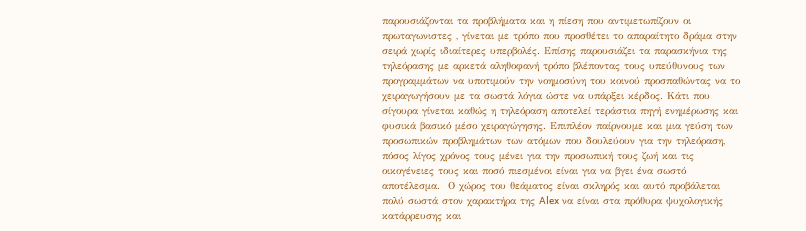παρουσιάζονται τα προβλήματα και η πίεση που αντιμετωπίζουν οι πρωταγωνιστες , γίνεται με τρόπο που προσθέτει το απαραίτητο δράμα στην σειρά χωρίς ιδιαίτερες υπερβολές. Επίσης παρουσιάζει τα παρασκήνια της τηλεόρασης με αρκετά αληθοφανή τρόπο βλέποντας τους υπεύθυνους των προγραμμάτων να υποτιμούν την νοημοσύνη του κοινού προσπαθώντας να το χειραγωγήσουν με τα σωστά λόγια ώστε να υπάρξει κέρδος. Κάτι που σίγουρα γίνεται καθώς η τηλεόραση αποτελεί τεράστια πηγή ενημέρωσης και φυσικά βασικό μέσο χειραγώγησης. Επιπλέον παίρνουμε και μια γεύση των προσωπικών προβλημάτων των ατόμων που δουλεύουν για την τηλεόραση, πόσος λίγος χρόνος τους μένει για την προσωπική τους ζωή και τις οικογένειες τους και ποσό πιεσμένοι είναι για να βγει ένα σωστό αποτέλεσμα.  Ο χώρος του θεάματος είναι σκληρός και αυτό προβάλεται πολύ σωστά στον χαρακτήρα της Alex να είναι στα πρόθυρα ψυχολογικής κατάρρευσης και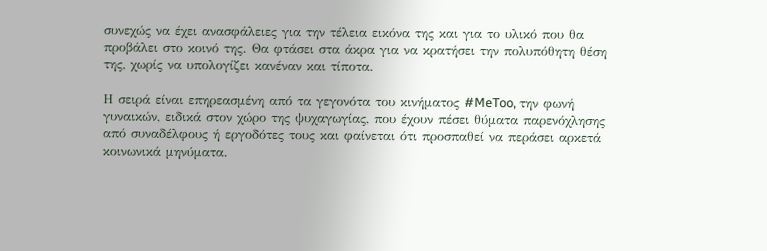συνεχώς να έχει ανασφάλειες για την τέλεια εικόνα της και για το υλικό που θα προβάλει στο κοινό της. Θα φτάσει στα άκρα για να κρατήσει την πολυπόθητη θέση της, χωρίς να υπολογίζει κανέναν και τίποτα.

Η σειρά είναι επηρεασμένη από τα γεγονότα του κινήματος #MeToo, την φωνή γυναικών, ειδικά στον χώρο της ψυχαγωγίας, που έχουν πέσει θύματα παρενόχλησης από συναδέλφους ή εργοδότες τους και φαίνεται ότι προσπαθεί να περάσει αρκετά κοινωνικά μηνύματα.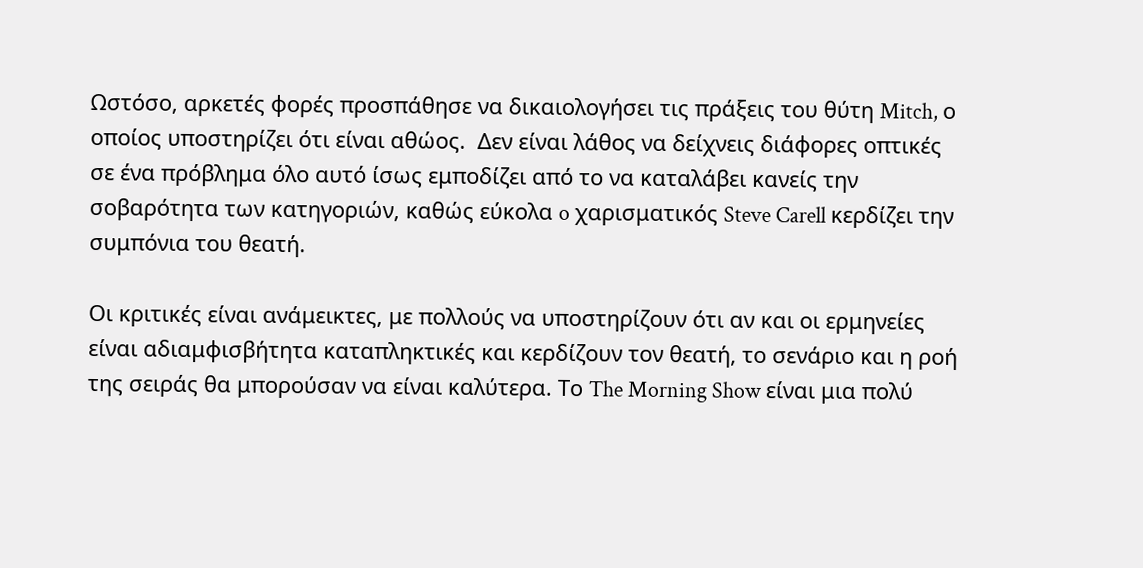Ωστόσο, αρκετές φορές προσπάθησε να δικαιολογήσει τις πράξεις του θύτη Mitch, ο οποίος υποστηρίζει ότι είναι αθώος.  Δεν είναι λάθος να δείχνεις διάφορες οπτικές σε ένα πρόβλημα όλο αυτό ίσως εμποδίζει από το να καταλάβει κανείς την σοβαρότητα των κατηγοριών, καθώς εύκολα o χαρισματικός Steve Carell κερδίζει την συμπόνια του θεατή.

Οι κριτικές είναι ανάμεικτες, με πολλούς να υποστηρίζουν ότι αν και οι ερμηνείες είναι αδιαμφισβήτητα καταπληκτικές και κερδίζουν τον θεατή, το σενάριο και η ροή της σειράς θα μπορούσαν να είναι καλύτερα. Το The Morning Show είναι μια πολύ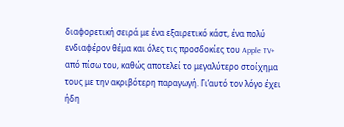διαφορετική σειρά με ένα εξαιρετικό κάστ, ένα πολύ ενδιαφέρον θέμα και όλες τις προσδοκίες του Apple TV+ από πίσω του, καθώς αποτελεί το μεγαλύτερο στοίχημα τους με την ακριβότερη παραγωγή. Γι’αυτό τον λόγο έχει ήδη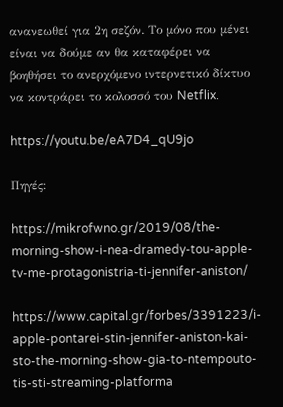ανανεωθεί για 2η σεζόν. Το μόνο που μένει είναι να δούμε αν θα καταφέρει να βοηθήσει το ανερχόμενο ιντερνετικό δίκτυο να κοντράρει το κολοσσό του Netflix.

https://youtu.be/eA7D4_qU9jo

Πηγές:

https://mikrofwno.gr/2019/08/the-morning-show-i-nea-dramedy-tou-apple-tv-me-protagonistria-ti-jennifer-aniston/

https://www.capital.gr/forbes/3391223/i-apple-pontarei-stin-jennifer-aniston-kai-sto-the-morning-show-gia-to-ntempouto-tis-sti-streaming-platforma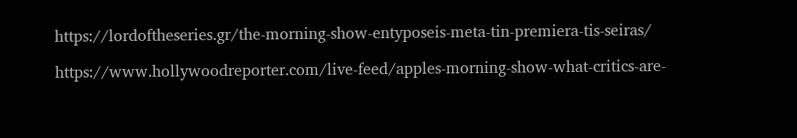https://lordoftheseries.gr/the-morning-show-entyposeis-meta-tin-premiera-tis-seiras/

https://www.hollywoodreporter.com/live-feed/apples-morning-show-what-critics-are-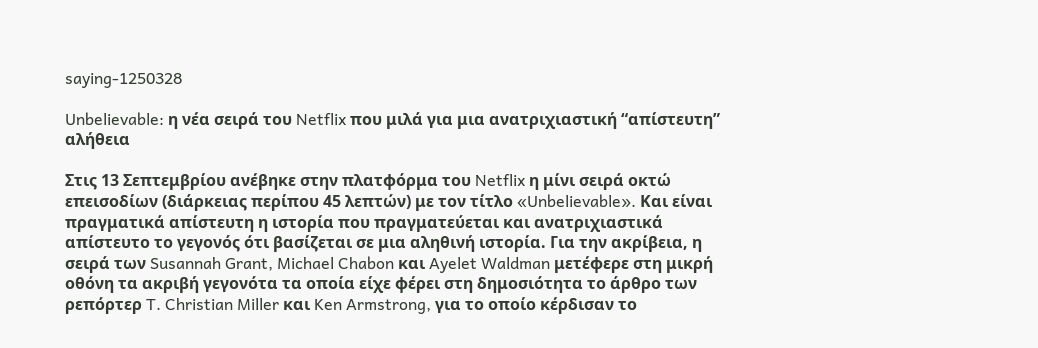saying-1250328

Unbelievable: η νέα σειρά του Netflix που μιλά για μια ανατριχιαστική “απίστευτη” αλήθεια

Στις 13 Σεπτεμβρίου ανέβηκε στην πλατφόρμα του Netflix η μίνι σειρά οκτώ επεισοδίων (διάρκειας περίπου 45 λεπτών) με τον τίτλο «Unbelievable». Και είναι πραγματικά απίστευτη η ιστορία που πραγματεύεται και ανατριχιαστικά απίστευτο το γεγονός ότι βασίζεται σε μια αληθινή ιστορία. Για την ακρίβεια, η σειρά των Susannah Grant, Michael Chabon και Ayelet Waldman μετέφερε στη μικρή οθόνη τα ακριβή γεγονότα τα οποία είχε φέρει στη δημοσιότητα το άρθρο των ρεπόρτερ T. Christian Miller και Ken Armstrong, για το οποίο κέρδισαν το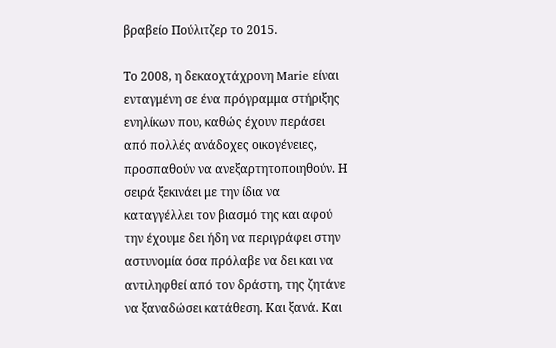βραβείο Πούλιτζερ το 2015.

Το 2008, η δεκαοχτάχρονη Marie είναι ενταγμένη σε ένα πρόγραμμα στήριξης ενηλίκων που, καθώς έχουν περάσει από πολλές ανάδοχες οικογένειες, προσπαθούν να ανεξαρτητοποιηθούν. Η σειρά ξεκινάει με την ίδια να καταγγέλλει τον βιασμό της και αφού την έχουμε δει ήδη να περιγράφει στην αστυνομία όσα πρόλαβε να δει και να αντιληφθεί από τον δράστη, της ζητάνε να ξαναδώσει κατάθεση. Και ξανά. Και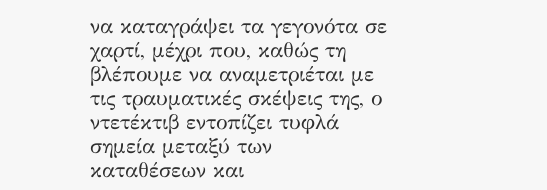να καταγράψει τα γεγονότα σε χαρτί, μέχρι που, καθώς τη βλέπουμε να αναμετριέται με τις τραυματικές σκέψεις της, ο ντετέκτιβ εντοπίζει τυφλά σημεία μεταξύ των καταθέσεων και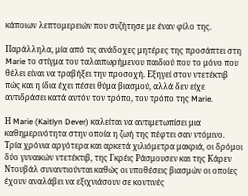κάποιων λεπτομερειών που συζήτησε με έναν φίλο της.

Παράλληλα, μία από τις ανάδοχες μητέρες της προσάπτει στη Marie το στίγμα του ταλαιπωρήμενου παιδιού που το μόνο που θέλει είναι να τραβήξει την προσοχή. Εξηγεί στον ντετέκτιβ πώς και η ίδια έχει πέσει θύμα βιασμού, αλλά δεν είχε αντιδράσει κατά αυτόν τον τρόπο, τον τρόπο της Marie.

Η Marie (Kaitlyn Dever) καλείται να αντιμετωπίσει μια καθημερινότητα στην οποία η ζωή της πέφτει σαν ντόμινο. Τρία χρόνια αργότερα και αρκετά χιλιόμετρα μακριά, οι δρόμοι δύο γυναικών ντετέκτιβ, της Γκρέις Ράσμουσεν και της Κάρεν Ντουβάλ συναντιούνται καθώς οι υποθέσεις βιασμών οι οποίες έχουν αναλάβει να εξιχνιάσουν σε κοντινές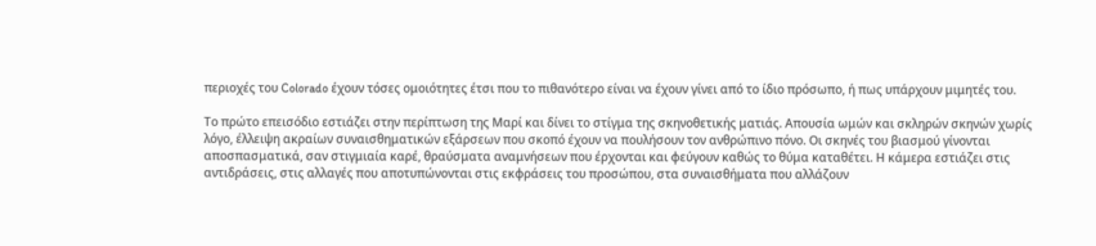περιοχές του Colorado έχουν τόσες ομοιότητες έτσι που το πιθανότερο είναι να έχουν γίνει από το ίδιο πρόσωπο, ή πως υπάρχουν μιμητές του.

Το πρώτο επεισόδιο εστιάζει στην περίπτωση της Μαρί και δίνει το στίγμα της σκηνοθετικής ματιάς. Απουσία ωμών και σκληρών σκηνών χωρίς λόγο, έλλειψη ακραίων συναισθηματικών εξάρσεων που σκοπό έχουν να πουλήσουν τον ανθρώπινο πόνο. Οι σκηνές του βιασμού γίνονται αποσπασματικά, σαν στιγμιαία καρέ, θραύσματα αναμνήσεων που έρχονται και φεύγουν καθώς το θύμα καταθέτει. Η κάμερα εστιάζει στις αντιδράσεις, στις αλλαγές που αποτυπώνονται στις εκφράσεις του προσώπου, στα συναισθήματα που αλλάζουν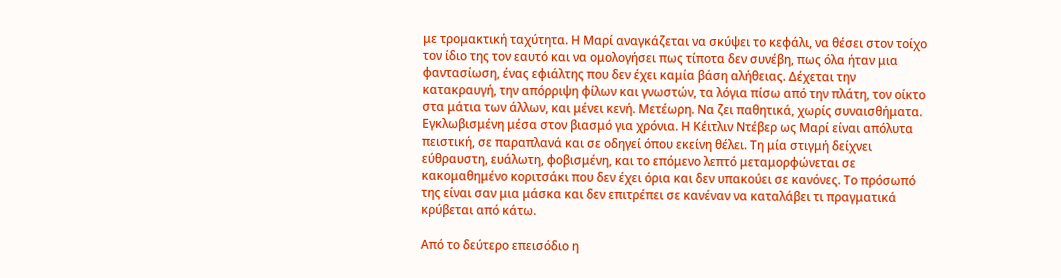με τρομακτική ταχύτητα. Η Μαρί αναγκάζεται να σκύψει το κεφάλι, να θέσει στον τοίχο τον ίδιο της τον εαυτό και να ομολογήσει πως τίποτα δεν συνέβη, πως όλα ήταν μια φαντασίωση, ένας εφιάλτης που δεν έχει καμία βάση αλήθειας. Δέχεται την κατακραυγή, την απόρριψη φίλων και γνωστών, τα λόγια πίσω από την πλάτη, τον οίκτο στα μάτια των άλλων, και μένει κενή. Μετέωρη. Να ζει παθητικά, χωρίς συναισθήματα. Εγκλωβισμένη μέσα στον βιασμό για χρόνια. Η Κέιτλιν Ντέβερ ως Μαρί είναι απόλυτα πειστική, σε παραπλανά και σε οδηγεί όπου εκείνη θέλει. Τη μία στιγμή δείχνει εύθραυστη, ευάλωτη, φοβισμένη, και το επόμενο λεπτό μεταμορφώνεται σε κακομαθημένο κοριτσάκι που δεν έχει όρια και δεν υπακούει σε κανόνες. Το πρόσωπό της είναι σαν μια μάσκα και δεν επιτρέπει σε κανέναν να καταλάβει τι πραγματικά κρύβεται από κάτω.

Από το δεύτερο επεισόδιο η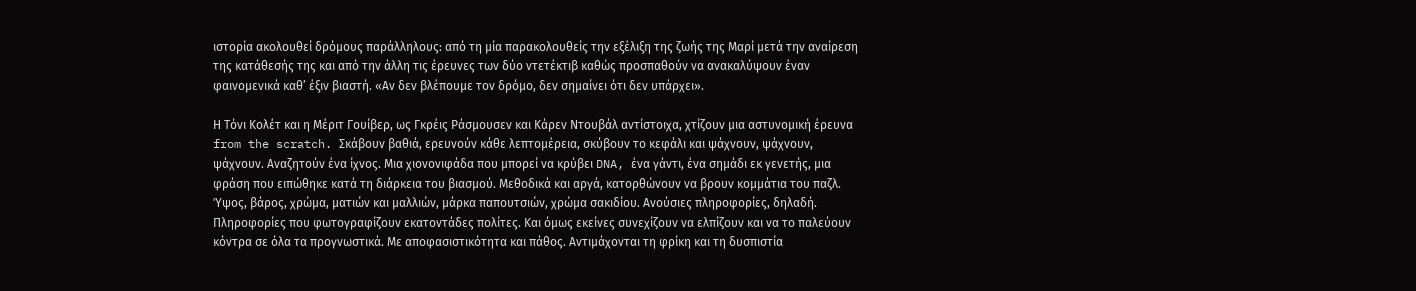ιστορία ακολουθεί δρόμους παράλληλους: από τη μία παρακολουθείς την εξέλιξη της ζωής της Μαρί μετά την αναίρεση της κατάθεσής της και από την άλλη τις έρευνες των δύο ντετέκτιβ καθώς προσπαθούν να ανακαλύψουν έναν φαινομενικά καθ’ έξιν βιαστή. «Αν δεν βλέπουμε τον δρόμο, δεν σημαίνει ότι δεν υπάρχει».

Η Τόνι Κολέτ και η Μέριτ Γουίβερ, ως Γκρέις Ράσμουσεν και Κάρεν Ντουβάλ αντίστοιχα, χτίζουν μια αστυνομική έρευνα from the scratch. Σκάβουν βαθιά, ερευνούν κάθε λεπτομέρεια, σκύβουν το κεφάλι και ψάχνουν, ψάχνουν, ψάχνουν. Αναζητούν ένα ίχνος. Μια χιονονιφάδα που μπορεί να κρύβει DNA, ένα γάντι, ένα σημάδι εκ γενετής, μια φράση που ειπώθηκε κατά τη διάρκεια του βιασμού. Μεθοδικά και αργά, κατορθώνουν να βρουν κομμάτια του παζλ. Ύψος, βάρος, χρώμα, ματιών και μαλλιών, μάρκα παπουτσιών, χρώμα σακιδίου. Ανούσιες πληροφορίες, δηλαδή. Πληροφορίες που φωτογραφίζουν εκατοντάδες πολίτες. Και όμως εκείνες συνεχίζουν να ελπίζουν και να το παλεύουν κόντρα σε όλα τα προγνωστικά. Με αποφασιστικότητα και πάθος. Αντιμάχονται τη φρίκη και τη δυσπιστία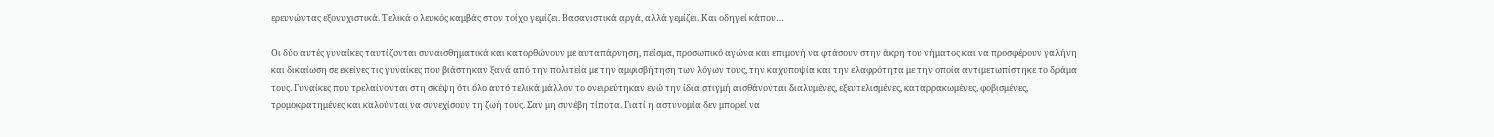ερευνώντας εξονυχιστικά. Τελικά ο λευκός καμβάς στον τοίχο γεμίζει. Βασανιστικά αργά, αλλά γεμίζει. Και οδηγεί κάπου…

Οι δύο αυτές γυναίκες ταυτίζονται συναισθηματικά και κατορθώνουν με αυταπάρνηση, πείσμα, προσωπικό αγώνα και επιμονή να φτάσουν στην άκρη του νήματος και να προσφέρουν γαλήνη και δικαίωση σε εκείνες τις γυναίκες που βιάστηκαν ξανά από την πολιτεία με την αμφισβήτηση των λόγων τους, την καχυποψία και την ελαφρότητα με την οποία αντιμετωπίστηκε το δράμα τους. Γυναίκες που τρελαίνονται στη σκέψη ότι όλο αυτό τελικά μάλλον το ονειρεύτηκαν ενώ την ίδια στιγμή αισθάνονται διαλυμένες, εξευτελισμένες, καταρρακωμένες, φοβισμένες, τρομοκρατημένες και καλούνται να συνεχίσουν τη ζωή τους. Σαν μη συνέβη τίποτα. Γιατί η αστυνομία δεν μπορεί να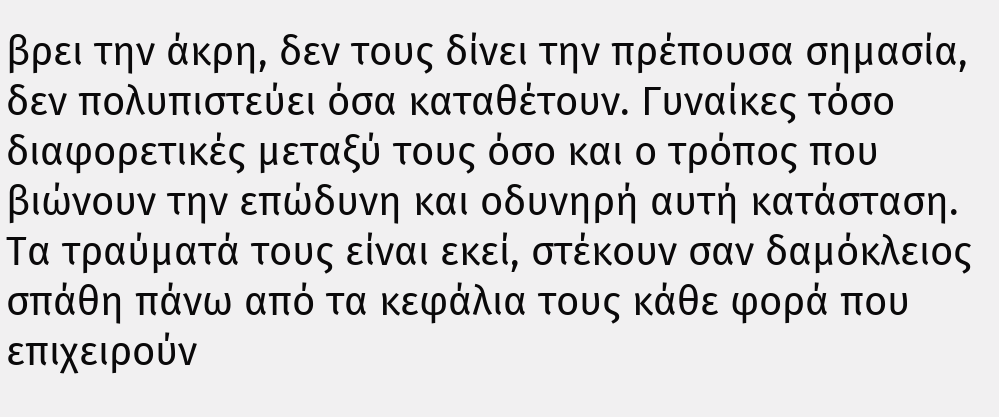βρει την άκρη, δεν τους δίνει την πρέπουσα σημασία, δεν πολυπιστεύει όσα καταθέτουν. Γυναίκες τόσο διαφορετικές μεταξύ τους όσο και ο τρόπος που βιώνουν την επώδυνη και οδυνηρή αυτή κατάσταση. Τα τραύματά τους είναι εκεί, στέκουν σαν δαμόκλειος σπάθη πάνω από τα κεφάλια τους κάθε φορά που επιχειρούν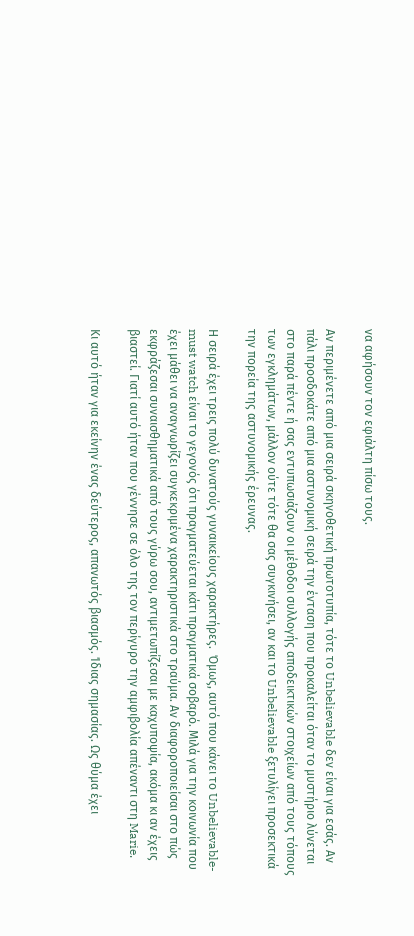να αφήσουν τον εφιάλτη πίσω τους.

Αν περιμένετε από μια σειρά σκηνοθετική πρωτοτυπία, τότε το Unbelievable δεν είναι για εσάς. Αν πάλι προσδοκάτε από μια αστυνομική σειρά την ένταση που προκαλείται όταν το μυστήριο λύνεται στο παρά πέντε ή σας εντυπωσιάζουν οι μέθοδοι συλλογής αποδεικτικών στοιχείων από τους τόπους των εγκλημάτων, μάλλον ούτε τότε θα σας συγκινήσει, αν και το Unbelievable ξετυλίγει προσεκτικά την πορεία της αστυνομικής έρευνας.

Η σειρά έχει τρεις πολύ δυνατούς γυναικείους χαρακτήρες.  Όμως, αυτό που κάνει το Unbelievable- must watch είναι το γεγονός ότι πραγματεύεται κάτι πραγματικά σοβαρό. Μιλά για την κοινωνία που έχει μάθει να αναγνωρίζει συγκεκριμένα χαρακτηριστικά στο τραύμα. Αν διαφοροποιείσαι στο πώς εκφράζεσαι συναισθηματικά από τους γύρω σου, αντιμετωπίζεσαι με καχυποψία, ακόμα κι αν έχεις βιαστεί. Γιατί αυτό ήταν που γέννησε σε όλο της τον περίγυρο την αμφιβολία απέναντι στη Marie.

Κι αυτό ήταν για εκείνην ένας δεύτερος, απανωτός βιασμός. Ίδιας σημασίας. Ως θύμα έχει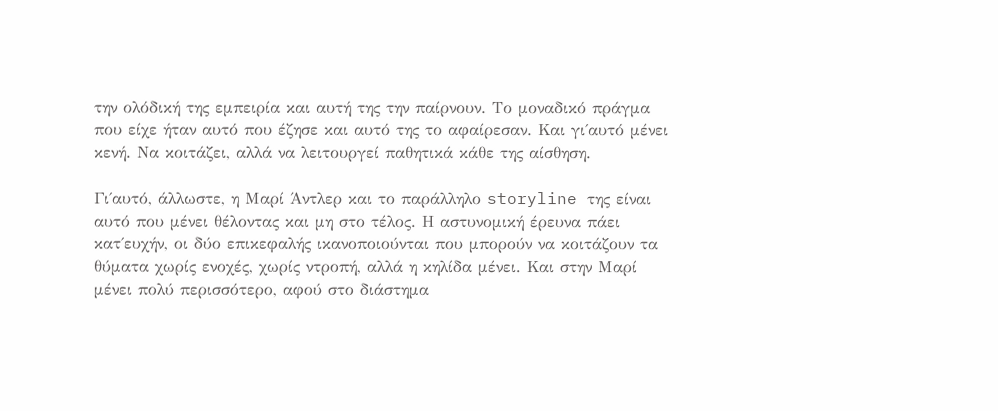την ολόδική της εμπειρία και αυτή της την παίρνουν. Το μοναδικό πράγμα που είχε ήταν αυτό που έζησε και αυτό της το αφαίρεσαν. Και γι΄αυτό μένει κενή. Να κοιτάζει, αλλά να λειτουργεί παθητικά κάθε της αίσθηση.

Γι΄αυτό, άλλωστε, η Μαρί Άντλερ και το παράλληλο storyline της είναι αυτό που μένει θέλοντας και μη στο τέλος. Η αστυνομική έρευνα πάει κατ΄ευχήν, οι δύο επικεφαλής ικανοποιούνται που μπορούν να κοιτάζουν τα θύματα χωρίς ενοχές, χωρίς ντροπή, αλλά η κηλίδα μένει. Και στην Μαρί μένει πολύ περισσότερο, αφού στο διάστημα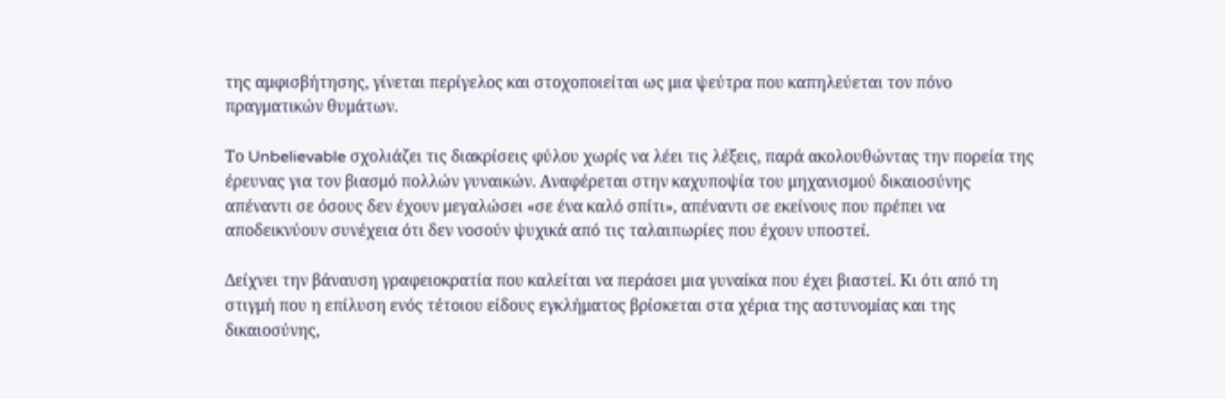της αμφισβήτησης, γίνεται περίγελος και στοχοποιείται ως μια ψεύτρα που καπηλεύεται τον πόνο πραγματικών θυμάτων.

Το Unbelievable σχολιάζει τις διακρίσεις φύλου χωρίς να λέει τις λέξεις, παρά ακολουθώντας την πορεία της έρευνας για τον βιασμό πολλών γυναικών. Αναφέρεται στην καχυποψία του μηχανισμού δικαιοσύνης απέναντι σε όσους δεν έχουν μεγαλώσει «σε ένα καλό σπίτι», απέναντι σε εκείνους που πρέπει να αποδεικνύουν συνέχεια ότι δεν νοσούν ψυχικά από τις ταλαιπωρίες που έχουν υποστεί.

Δείχνει την βάναυση γραφειοκρατία που καλείται να περάσει μια γυναίκα που έχει βιαστεί. Κι ότι από τη στιγμή που η επίλυση ενός τέτοιου είδους εγκλήματος βρίσκεται στα χέρια της αστυνομίας και της δικαιοσύνης,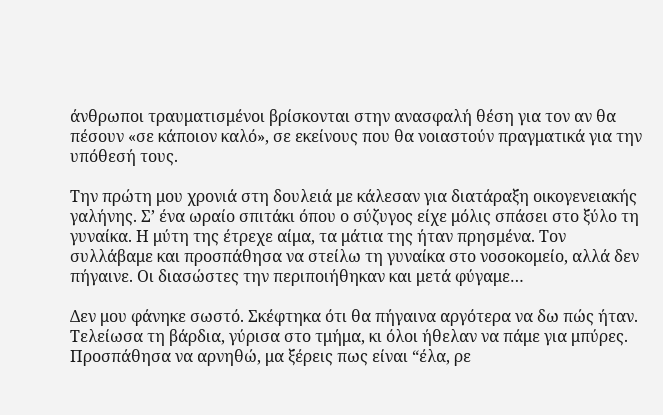άνθρωποι τραυματισμένοι βρίσκονται στην ανασφαλή θέση για τον αν θα πέσουν «σε κάποιον καλό», σε εκείνους που θα νοιαστούν πραγματικά για την υπόθεσή τους.

Την πρώτη μου χρονιά στη δουλειά με κάλεσαν για διατάραξη οικογενειακής γαλήνης. Σ’ ένα ωραίο σπιτάκι όπου ο σύζυγος είχε μόλις σπάσει στο ξύλο τη γυναίκα. Η μύτη της έτρεχε αίμα, τα μάτια της ήταν πρησμένα. Τον συλλάβαμε και προσπάθησα να στείλω τη γυναίκα στο νοσοκομείο, αλλά δεν πήγαινε. Οι διασώστες την περιποιήθηκαν και μετά φύγαμε…

Δεν μου φάνηκε σωστό. Σκέφτηκα ότι θα πήγαινα αργότερα να δω πώς ήταν. Τελείωσα τη βάρδια, γύρισα στο τμήμα, κι όλοι ήθελαν να πάμε για μπύρες. Προσπάθησα να αρνηθώ, μα ξέρεις πως είναι “έλα, ρε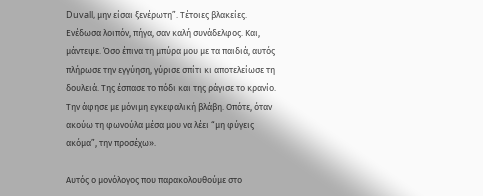Duvall, μην είσαι ξενέρωτη”. Τέτοιες βλακείες. Ενέδωσα λοιπόν, πήγα, σαν καλή συνάδελφος. Και, μάντεψε. Όσο έπινα τη μπύρα μου με τα παιδιά, αυτός πλήρωσε την εγγύηση, γύρισε σπίτι κι αποτελείωσε τη δουλειά. Της έσπασε το πόδι και της ράγισε το κρανίο. Την άφησε με μόνιμη εγκεφαλική βλάβη. Οπότε, όταν ακούω τη φωνούλα μέσα μου να λέει “μη φύγεις ακόμα”, την προσέχω».

Αυτός ο μονόλογος που παρακολουθούμε στο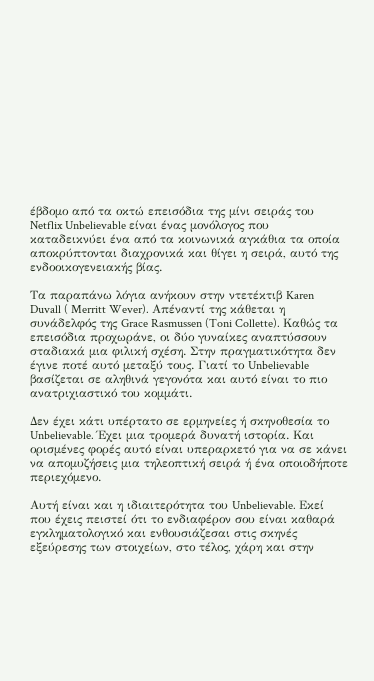έβδομο από τα οκτώ επεισόδια της μίνι σειράς του Netflix Unbelievable είναι ένας μονόλογος που καταδεικνύει ένα από τα κοινωνικά αγκάθια τα οποία αποκρύπτονται διαχρονικά και θίγει η σειρά, αυτό της ενδοοικογενειακής βίας.

Τα παραπάνω λόγια ανήκουν στην ντετέκτιβ Karen Duvall ( Merritt Wever). Απέναντί της κάθεται η συνάδελφός της Grace Rasmussen (Toni Collette). Καθώς τα επεισόδια προχωράνε, οι δύο γυναίκες αναπτύσσουν σταδιακά μια φιλική σχέση. Στην πραγματικότητα δεν έγινε ποτέ αυτό μεταξύ τους. Γιατί το Unbelievable βασίζεται σε αληθινά γεγονότα και αυτό είναι το πιο ανατριχιαστικό του κομμάτι.

Δεν έχει κάτι υπέρτατο σε ερμηνείες ή σκηνοθεσία το Unbelievable. Έχει μια τρομερά δυνατή ιστορία. Και ορισμένες φορές αυτό είναι υπεραρκετό για να σε κάνει να απομυζήσεις μια τηλεοπτική σειρά ή ένα οποιοδήποτε περιεχόμενο.

Αυτή είναι και η ιδιαιτερότητα του Unbelievable. Εκεί που έχεις πειστεί ότι το ενδιαφέρον σου είναι καθαρά εγκληματολογικό και ενθουσιάζεσαι στις σκηνές εξεύρεσης των στοιχείων, στο τέλος, χάρη και στην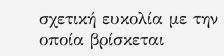σχετική ευκολία με την οποία βρίσκεται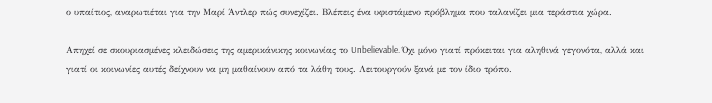ο υπαίτιος, αναρωτιέται για την Μαρί Άντλερ πώς συνεχίζει. Βλέπεις ένα υφιστάμενο πρόβλημα που ταλανίζει μια τεράστια χώρα.

Απηχεί σε σκουριασμένες κλειδώσεις της αμερικάνικης κοινωνίας το Unbelievable. Όχι μόνο γιατί πρόκειται για αληθινά γεγονότα, αλλά και γιατί οι κοινωνίες αυτές δείχνουν να μη μαθαίνουν από τα λάθη τους. Λειτουργούν ξανά με τον ίδιο τρόπο.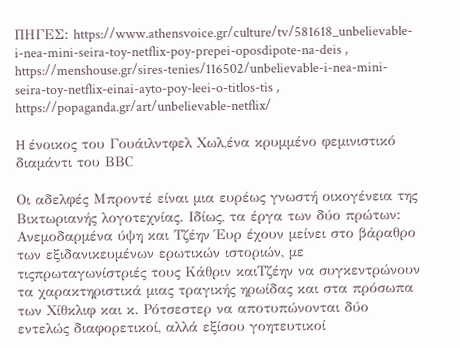ΠΗΓΕΣ: https://www.athensvoice.gr/culture/tv/581618_unbelievable-i-nea-mini-seira-toy-netflix-poy-prepei-oposdipote-na-deis , https://menshouse.gr/sires-tenies/116502/unbelievable-i-nea-mini-seira-toy-netflix-einai-ayto-poy-leei-o-titlos-tis , https://popaganda.gr/art/unbelievable-netflix/

H ένοικος του Γουάιλντφελ Χωλ,ένα κρυμμένο φεμινιστικό διαμάντι του ΒΒC

Οι αδελφές Μπροντέ είναι μια ευρέως γνωστή οικογένεια της Βικτωριανής λογοτεχνίας. Ιδίως, τα έργα των δύο πρώτων: Ανεμοδαρμένα ύψη και Τζέην Έυρ έχουν μείνει στο βάραθρο των εξιδανικευμένων ερωτικών ιστοριών, με τιςπρωταγωνίστριές τους Κάθριν καιΤζέην να συγκεντρώνουν τα χαρακτηριστικά μιας τραγικής ηρωίδας και στα πρόσωπα των Χίθκλιφ και κ. Ρότσεστερ να αποτυπώνονται δύο εντελώς διαφορετικοί, αλλά εξίσου γοητευτικοί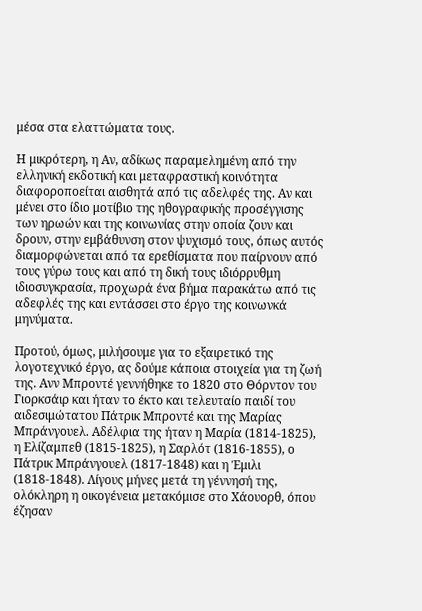μέσα στα ελαττώματα τους.

Η μικρότερη, η Αν, αδίκως παραμελημένη από την ελληνική εκδοτική και μεταφραστική κοινότητα διαφοροποείται αισθητά από τις αδελφές της. Αν και μένει στο ίδιο μοτίβιο της ηθογραφικής προσέγγισης των ηρωών και της κοινωνίας στην οποία ζουν και δρουν, στην εμβάθυνση στον ψυχισμό τους, όπως αυτός διαμορφώνεται από τα ερεθίσματα που παίρνουν από τους γύρω τους και από τη δική τους ιδιόρρυθμη ιδιοσυγκρασία, προχωρά ένα βήμα παρακάτω από τις αδεφλές της και εντάσσει στο έργο της κοινωνκά μηνύματα.

Προτού, όμως, μιλήσουμε για το εξαιρετικό της λογοτεχνικό έργο, ας δούμε κάποια στοιχεία για τη ζωή της. Ανν Μπροντέ γεννήθηκε το 1820 στο Θόρντον του Γιορκσάιρ και ήταν το έκτο και τελευταίο παιδί του αιδεσιμώτατου Πάτρικ Μπροντέ και της Μαρίας Μπράνγουελ. Αδέλφια της ήταν η Μαρία (1814-1825), η Ελίζαμπεθ (1815-1825), η Σαρλότ (1816-1855), ο Πάτρικ Μπράνγουελ (1817-1848) και η Έμιλι (1818-1848). Λίγους μήνες μετά τη γέννησή της, ολόκληρη η οικογένεια μετακόμισε στο Χάουορθ, όπου έζησαν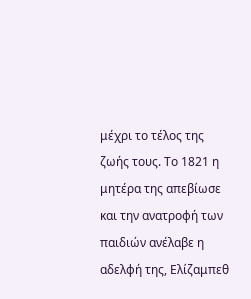μέχρι το τέλος της ζωής τους. Το 1821 η μητέρα της απεβίωσε και την ανατροφή των παιδιών ανέλαβε η αδελφή της, Ελίζαμπεθ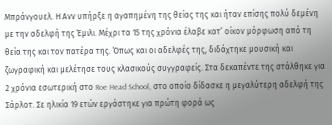Μπράνγουελ. Η Ανν υπήρξε η αγαπημένη της θείας της και ήταν επίσης πολύ δεμένη με την αδελφή της Έμιλι. Μέχρι τα 15 της χρόνια έλαβε κατ’ οίκον μόρφωση από τη θεία της και τον πατέρα της. Όπως και οι αδελφές της, διδάχτηκε μουσική και ζωγραφική και μελέτησε τους κλασικούς συγγραφείς. Στα δεκαπέντε της στάλθηκε για 2 χρόνια εσωτερική στο Roe Head School, στο οποίο δίδασκε η μεγαλύτερη αδελφή της Σάρλοτ. Σε ηλικία 19 ετών εργάστηκε για πρώτη φορά ως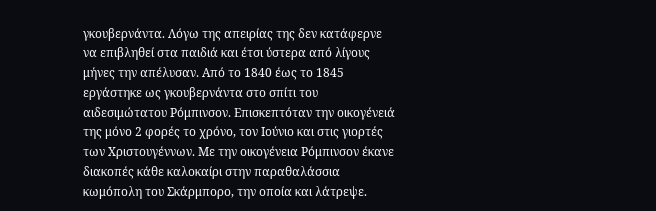γκουβερνάντα. Λόγω της απειρίας της δεν κατάφερνε να επιβληθεί στα παιδιά και έτσι ύστερα από λίγους μήνες την απέλυσαν. Από το 1840 έως το 1845 εργάστηκε ως γκουβερνάντα στο σπίτι του αιδεσιμώτατου Ρόμπινσον. Επισκεπτόταν την οικογένειά της μόνο 2 φορές το χρόνο, τον Ιούνιο και στις γιορτές των Χριστουγέννων. Με την οικογένεια Ρόμπινσον έκανε διακοπές κάθε καλοκαίρι στην παραθαλάσσια κωμόπολη του Σκάρμπορο, την οποία και λάτρεψε.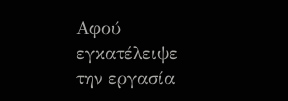Αφού εγκατέλειψε την εργασία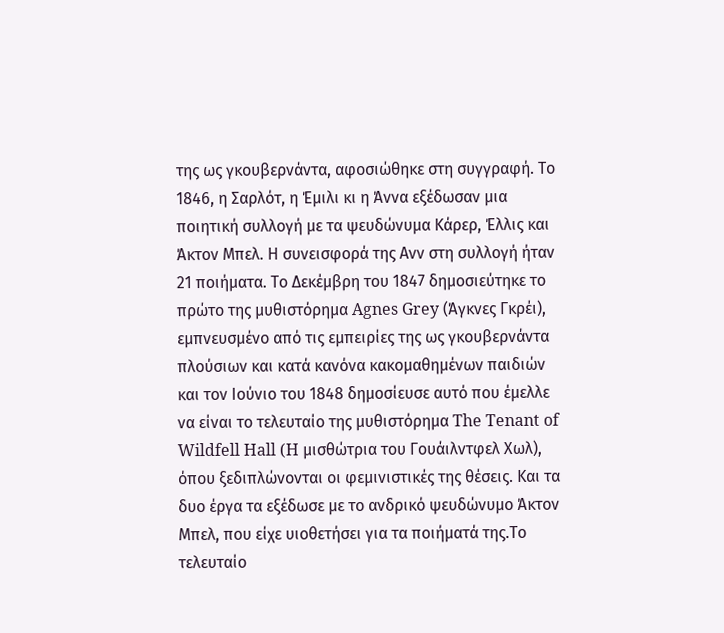της ως γκουβερνάντα, αφοσιώθηκε στη συγγραφή. Το 1846, η Σαρλότ, η Έμιλι κι η Άννα εξέδωσαν μια ποιητική συλλογή με τα ψευδώνυμα Κάρερ, Έλλις και Άκτον Μπελ. Η συνεισφορά της Ανν στη συλλογή ήταν 21 ποιήματα. Το Δεκέμβρη του 1847 δημοσιεύτηκε το πρώτο της μυθιστόρημα Agnes Grey (Άγκνες Γκρέι), εμπνευσμένο από τις εμπειρίες της ως γκουβερνάντα πλούσιων και κατά κανόνα κακομαθημένων παιδιών και τον Ιούνιο του 1848 δημοσίευσε αυτό που έμελλε να είναι το τελευταίο της μυθιστόρημα The Tenant of Wildfell Hall (H μισθώτρια του Γουάιλντφελ Χωλ), όπου ξεδιπλώνονται οι φεμινιστικές της θέσεις. Και τα δυο έργα τα εξέδωσε με το ανδρικό ψευδώνυμο Άκτον Μπελ, που είχε υιοθετήσει για τα ποιήματά της.Το τελευταίο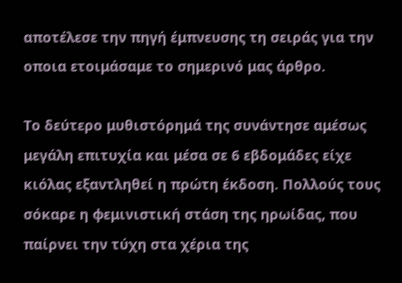αποτέλεσε την πηγή έμπνευσης τη σειράς για την οποια ετοιμάσαμε το σημερινό μας άρθρο.

Το δεύτερο μυθιστόρημά της συνάντησε αμέσως μεγάλη επιτυχία και μέσα σε 6 εβδομάδες είχε κιόλας εξαντληθεί η πρώτη έκδοση. Πολλούς τους σόκαρε η φεμινιστική στάση της ηρωίδας, που παίρνει την τύχη στα χέρια της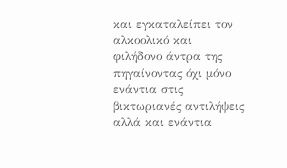και εγκαταλείπει τον αλκοολικό και φιλήδονο άντρα της πηγαίνοντας όχι μόνο ενάντια στις βικτωριανές αντιλήψεις αλλά και ενάντια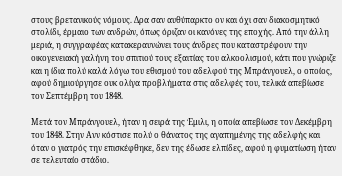στους βρετανικούς νόμους. Δρα σαν αυθύπαρκτο ον και όχι σαν διακοσμητικό στολίδι, έρμαιο των ανδρών, όπως όριζαν οι κανόνες της εποχής. Από την άλλη μεριά, η συγγραφέας κατακεραυνώνει τους άνδρες που καταστρέφουν την οικογενειακή γαλήνη του σπιτιού τους εξαιτίας του αλκοολισμού, κάτι που γνώριζε και η ίδια πολύ καλά λόγω του εθισμού του αδελφού της Μπράνγουελ, ο οποίος, αφού δημιούργησε ουκ ολίγα προβλήματα στις αδελφές του, τελικά απεβίωσε τον Σεπτέμβρη του 1848.

Μετά τον Μπράνγουελ, ήταν η σειρά της Έμιλι, η οποία απεβίωσε τον Δεκέμβρη του 1848. Στην Ανν κόστισε πολύ ο θάνατος της αγαπημένης της αδελφής και όταν ο γιατρός την επισκέφθηκε, δεν της έδωσε ελπίδες, αφού η φυματίωση ήταν σε τελευταίο στάδιο.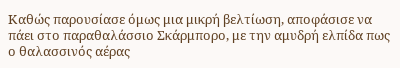Καθώς παρουσίασε όμως μια μικρή βελτίωση, αποφάσισε να πάει στο παραθαλάσσιο Σκάρμπορο, με την αμυδρή ελπίδα πως ο θαλασσινός αέρας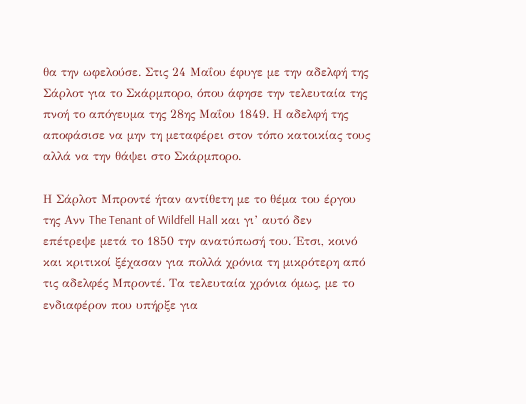θα την ωφελούσε. Στις 24 Μαΐου έφυγε με την αδελφή της Σάρλοτ για το Σκάρμπορο, όπου άφησε την τελευταία της πνοή το απόγευμα της 28ης Μαΐου 1849. Η αδελφή της αποφάσισε να μην τη μεταφέρει στον τόπο κατοικίας τους αλλά να την θάψει στο Σκάρμπορο.

Η Σάρλοτ Μπροντέ ήταν αντίθετη με το θέμα του έργου της Ανν The Tenant of Wildfell Hall και γι’ αυτό δεν επέτρεψε μετά το 1850 την ανατύπωσή του. Έτσι, κοινό και κριτικοί ξέχασαν για πολλά χρόνια τη μικρότερη από τις αδελφές Μπροντέ. Τα τελευταία χρόνια όμως, με το ενδιαφέρον που υπήρξε για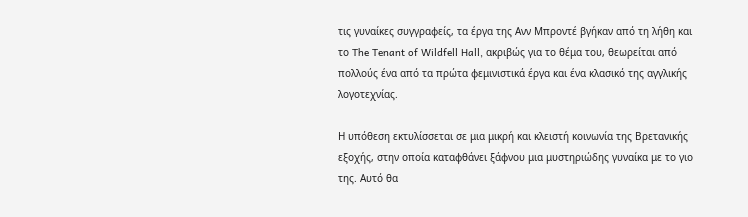τις γυναίκες συγγραφείς, τα έργα της Ανν Μπροντέ βγήκαν από τη λήθη και το The Tenant of Wildfell Hall, ακριβώς για το θέμα του, θεωρείται από πολλούς ένα από τα πρώτα φεμινιστικά έργα και ένα κλασικό της αγγλικής λογοτεχνίας.

Η υπόθεση εκτυλίσσεται σε μια μικρή και κλειστή κοινωνία της Βρετανικής εξοχής, στην οποία καταφθάνει ξάφνου μια μυστηριώδης γυναίκα με το γιο της. Αυτό θα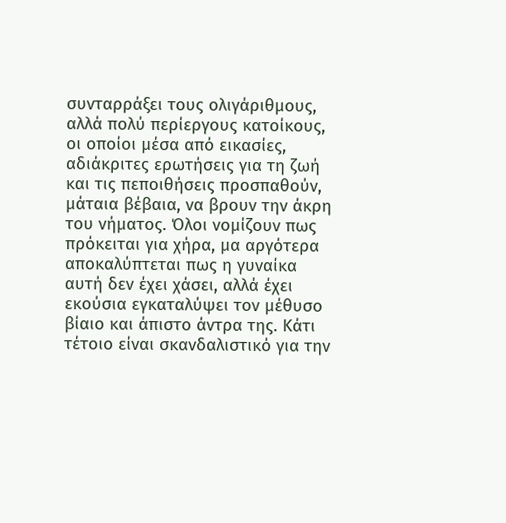συνταρράξει τους ολιγάριθμους, αλλά πολύ περίεργους κατοίκους, οι οποίοι μέσα από εικασίες, αδιάκριτες ερωτήσεις για τη ζωή και τις πεποιθήσεις προσπαθούν, μάταια βέβαια, να βρουν την άκρη του νήματος. Όλοι νομίζουν πως πρόκειται για χήρα, μα αργότερα αποκαλύπτεται πως η γυναίκα αυτή δεν έχει χάσει, αλλά έχει εκούσια εγκαταλύψει τον μέθυσο βίαιο και άπιστο άντρα της. Κάτι τέτοιο είναι σκανδαλιστικό για την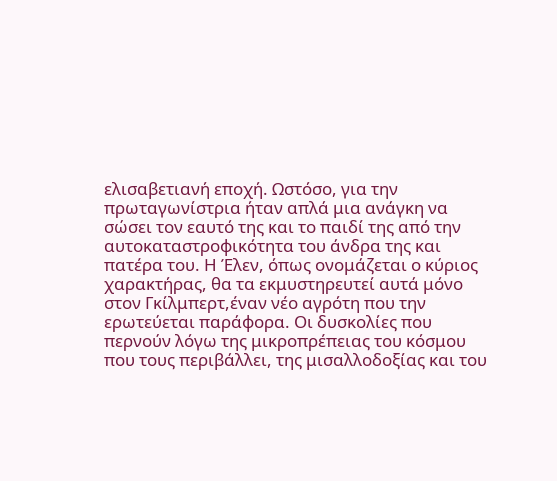ελισαβετιανή εποχή. Ωστόσο, για την πρωταγωνίστρια ήταν απλά μια ανάγκη να σώσει τον εαυτό της και το παιδί της από την αυτοκαταστροφικότητα του άνδρα της και πατέρα του. Η Έλεν, όπως ονομάζεται ο κύριος χαρακτήρας, θα τα εκμυστηρευτεί αυτά μόνο στον Γκίλμπερτ,έναν νέο αγρότη που την ερωτεύεται παράφορα. Οι δυσκολίες που περνούν λόγω της μικροπρέπειας του κόσμου που τους περιβάλλει, της μισαλλοδοξίας και του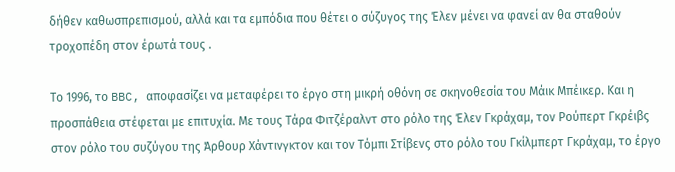δήθεν καθωσπρεπισμού, αλλά και τα εμπόδια που θέτει ο σύζυγος της Έλεν μένει να φανεί αν θα σταθούν τροχοπέδη στον έρωτά τους .

Το 1996, το BBC, αποφασίζει να μεταφέρει το έργο στη μικρή οθόνη σε σκηνοθεσία του Μάικ Μπέικερ. Και η προσπάθεια στέφεται με επιτυχία. Με τους Τάρα Φιτζέραλντ στο ρόλο της Έλεν Γκράχαμ, τον Ρούπερτ Γκρέιβς στον ρόλο του συζύγου της Άρθουρ Χάντινγκτον και τον Τόμπι Στίβενς στο ρόλο του Γκίλμπερτ Γκράχαμ, το έργο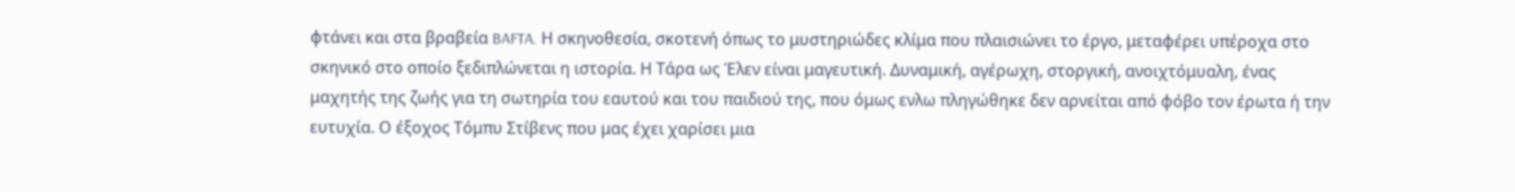φτάνει και στα βραβεία BAFTA. Η σκηνοθεσία, σκοτενή όπως το μυστηριώδες κλίμα που πλαισιώνει το έργο, μεταφέρει υπέροχα στο σκηνικό στο οποίο ξεδιπλώνεται η ιστορία. Η Τάρα ως Έλεν είναι μαγευτική. Δυναμική, αγέρωχη, στοργική, ανοιχτόμυαλη, ένας μαχητής της ζωής για τη σωτηρία του εαυτού και του παιδιού της, που όμως ενλω πληγώθηκε δεν αρνείται από φόβο τον έρωτα ή την ευτυχία. Ο έξοχος Τόμπυ Στίβενς που μας έχει χαρίσει μια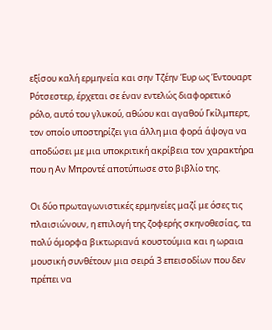εξίσου καλή ερμηνεία και σην Τζέην Έυρ ως Έντουαρτ Ρότσεστερ, έρχεται σε έναν εντελώς διαφορετικό ρόλο, αυτό του γλυκού, αθώου και αγαθού Γκίλμπερτ, τον οποίο υποστηρίζει για άλλη μια φορά άψογα να αποδώσει με μια υποκριτική ακρίβεια τον χαρακτήρα που η Αν Μπροντέ αποτύπωσε στο βιβλίο της.

Οι δύο πρωταγωνιστικές ερμηνείες μαζί με όσες τις πλαισιώνουν, η επιλογή της ζοφερής σκηνοθεσίας, τα πολύ όμορφα βικτωριανά κουστούμια και η ωραια μουσική συνθέτουν μια σειρά 3 επεισοδίων που δεν πρέπει να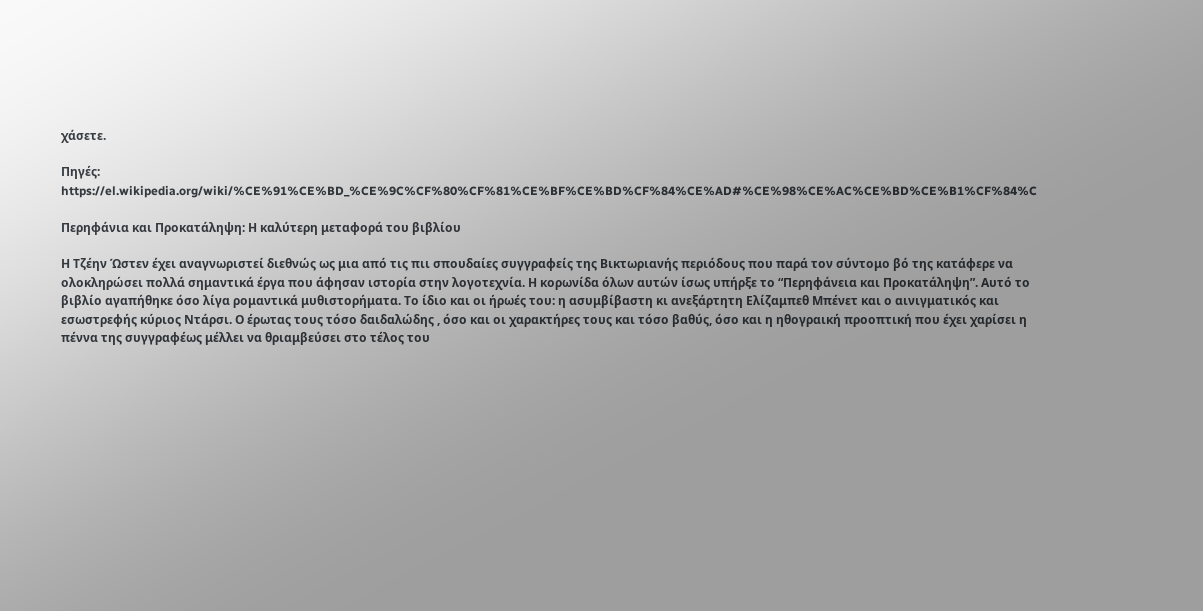χάσετε.

Πηγές: https://el.wikipedia.org/wiki/%CE%91%CE%BD_%CE%9C%CF%80%CF%81%CE%BF%CE%BD%CF%84%CE%AD#%CE%98%CE%AC%CE%BD%CE%B1%CF%84%C

Περηφάνια και Προκατάληψη: Η καλύτερη μεταφορά του βιβλίου

Η Τζέην Ώστεν έχει αναγνωριστεί διεθνώς ως μια από τις πιι σπουδαίες συγγραφείς της Βικτωριανής περιόδους που παρά τον σύντομο βό της κατάφερε να ολοκληρώσει πολλά σημαντικά έργα που άφησαν ιστορία στην λογοτεχνία. Η κορωνίδα όλων αυτών ίσως υπήρξε το “Περηφάνεια και Προκατάληψη”. Αυτό το βιβλίο αγαπήθηκε όσο λίγα ρομαντικά μυθιστορήματα. Το ίδιο και οι ήρωές του: η ασυμβίβαστη κι ανεξάρτητη Ελίζαμπεθ Μπένετ και ο αινιγματικός και εσωστρεφής κύριος Ντάρσι. Ο έρωτας τους τόσο δαιδαλώδης , όσο και οι χαρακτήρες τους και τόσο βαθύς, όσο και η ηθογραική προοπτική που έχει χαρίσει η πέννα της συγγραφέως μέλλει να θριαμβεύσει στο τέλος του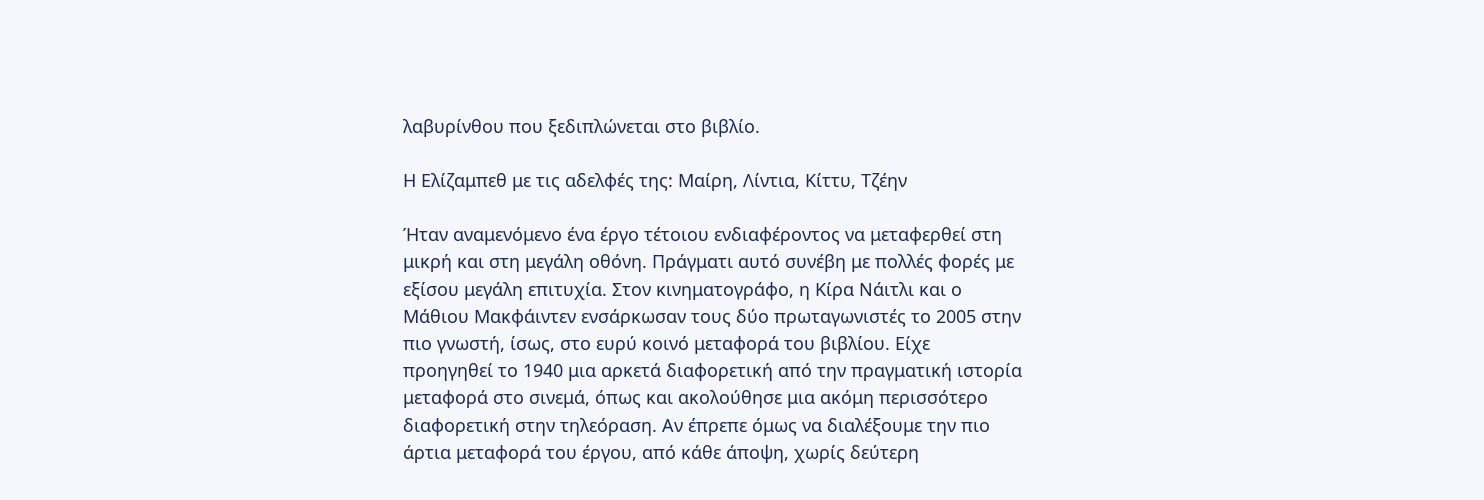λαβυρίνθου που ξεδιπλώνεται στο βιβλίο.

Η Ελίζαμπεθ με τις αδελφές της: Μαίρη, Λίντια, Κίττυ, Τζέην

Ήταν αναμενόμενο ένα έργο τέτοιου ενδιαφέροντος να μεταφερθεί στη μικρή και στη μεγάλη οθόνη. Πράγματι αυτό συνέβη με πολλές φορές με εξίσου μεγάλη επιτυχία. Στον κινηματογράφο, η Κίρα Νάιτλι και ο Μάθιου Μακφάιντεν ενσάρκωσαν τους δύο πρωταγωνιστές το 2005 στην πιο γνωστή, ίσως, στο ευρύ κοινό μεταφορά του βιβλίου. Είχε προηγηθεί το 1940 μια αρκετά διαφορετική από την πραγματική ιστορία μεταφορά στο σινεμά, όπως και ακολούθησε μια ακόμη περισσότερο διαφορετική στην τηλεόραση. Αν έπρεπε όμως να διαλέξουμε την πιο άρτια μεταφορά του έργου, από κάθε άποψη, χωρίς δεύτερη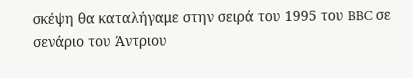σκέψη θα καταλήγαμε στην σειρά του 1995 του BBC σε σενάριο του Άντριου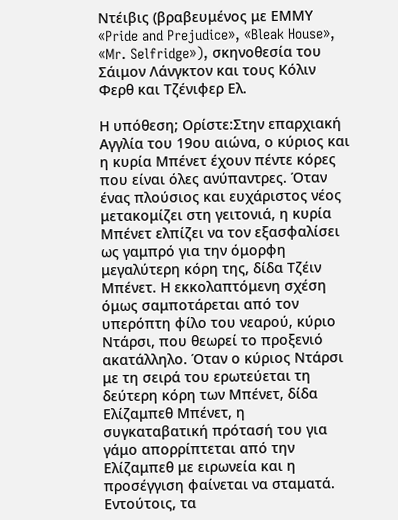Ντέιβις (βραβευμένος με ΕΜΜΥ «Pride and Prejudice», «Bleak House», «Mr. Selfridge»), σκηνοθεσία του Σάιμον Λάνγκτον και τους Κόλιν Φερθ και Τζένιφερ Ελ.

Η υπόθεση; Ορίστε:Στην επαρχιακή Αγγλία του 19ου αιώνα, ο κύριος και η κυρία Μπένετ έχουν πέντε κόρες που είναι όλες ανύπαντρες. Όταν ένας πλούσιος και ευχάριστος νέος μετακομίζει στη γειτονιά, η κυρία Μπένετ ελπίζει να τον εξασφαλίσει ως γαμπρό για την όμορφη μεγαλύτερη κόρη της, δίδα Τζέιν Μπένετ. Η εκκολαπτόμενη σχέση όμως σαμποτάρεται από τον υπερόπτη φίλο του νεαρού, κύριο Ντάρσι, που θεωρεί το προξενιό ακατάλληλο. Όταν ο κύριος Ντάρσι με τη σειρά του ερωτεύεται τη δεύτερη κόρη των Μπένετ, δίδα Ελίζαμπεθ Μπένετ, η συγκαταβατική πρότασή του για γάμο απορρίπτεται από την Ελίζαμπεθ με ειρωνεία και η προσέγγιση φαίνεται να σταματά. Εντούτοις, τα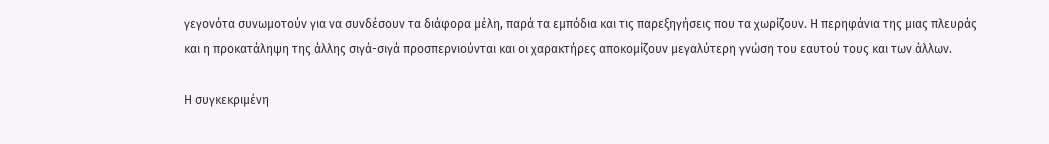γεγονότα συνωμοτούν για να συνδέσουν τα διάφορα μέλη, παρά τα εμπόδια και τις παρεξηγήσεις που τα χωρίζουν. Η περηφάνια της μιας πλευράς και η προκατάληψη της άλλης σιγά-σιγά προσπερνιούνται και οι χαρακτήρες αποκομίζουν μεγαλύτερη γνώση του εαυτού τους και των άλλων.

Η συγκεκριμένη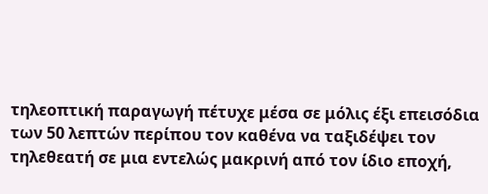τηλεοπτική παραγωγή πέτυχε μέσα σε μόλις έξι επεισόδια των 50 λεπτών περίπου τον καθένα να ταξιδέψει τον τηλεθεατή σε μια εντελώς μακρινή από τον ίδιο εποχή,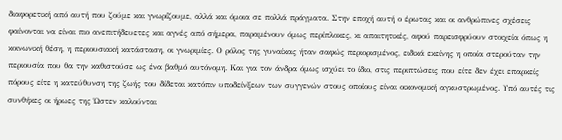διαφορετική από αυτή που ζούμε και γνωρίζουμε, αλλά και όμοια σε πολλά πράγματα. Στην εποχή αυτή ο έρωτας και οι ανθρώπινες σχέσεις φαίνονται να είναι πιο ανεπιτήδευετες και αγνές από σήμερα, παραμένουν όμως περίπλοκες, κι απαιτητικές, αφού παρεισφρύουν στοιχεία όπως η κοινωνική θέση, η περιουσιακή κατάσταση, οι γνωριμίες. Ο ρόλος της γυναίκας ήταν σαφώς περιορισμένος, ειδικά εκείνης η οποία στερούταν την περιουσία που θα την καθιστούσε ως ένα βαθμό αυτόνομη. Και για τον άνδρα όμως ισχύει το ίδιο, στις περιπτώσεις που είτε δεν έχει επαρκείς πόρους είτε η κατεύθυνση της ζωής του δίδεται κατόπιν υποδείνξεων των συγγενών στους οποίους είναι οικονομική αγκυστρωμένος. Υπό αυτές τις συνθήκες οι ήρωες της Ώστεν καλούνται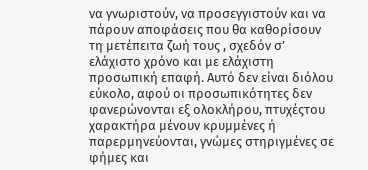να γνωριστούν, να προσεγγιστούν και να πάρουν αποφάσεις που θα καθορίσουν τη μετέπειτα ζωή τους , σχεδόν σ’ ελάχιστο χρόνο και με ελάχιστη προσωπική επαφή. Αυτό δεν είναι διόλου εύκολο, αφού οι προσωπικότητες δεν φανερώνονται εξ ολοκλήρου, πτυχέςτου χαρακτήρα μένουν κρυμμένες ή παρερμηνεύονται, γνώμες στηριγμένες σε φήμες και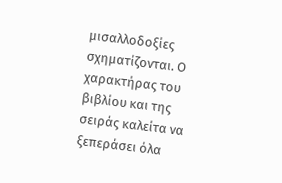μισαλλοδοξίες σχηματίζονται. Ο χαρακτήρας του βιβλίου και της σειράς καλείτα να ξεπεράσει όλα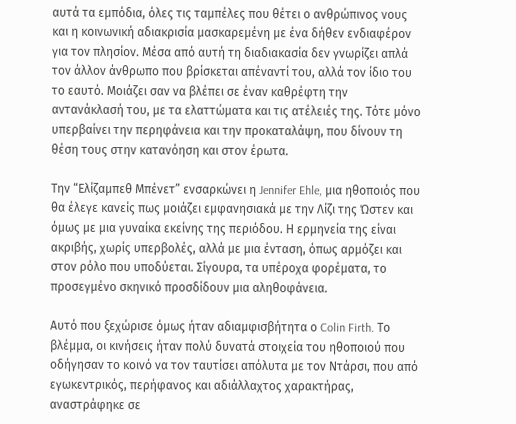αυτά τα εμπόδια, όλες τις ταμπέλες που θέτει ο ανθρώπινος νους και η κοινωνική αδιακρισία μασκαρεμένη με ένα δήθεν ενδιαφέρον για τον πλησίον. Μέσα από αυτή τη διαδιακασία δεν γνωρίζει απλά τον άλλον άνθρωπο που βρίσκεται απέναντί του, αλλά τον ίδιο του το εαυτό. Μοιάζει σαν να βλέπει σε έναν καθρέφτη την αντανάκλασή του, με τα ελαττώματα και τις ατέλειές της. Τότε μόνο υπερβαίνει την περηφάνεια και την προκαταλάψη, που δίνουν τη θέση τους στην κατανόηση και στον έρωτα.

Την “Ελίζαμπεθ Μπένετ” ενσαρκώνει η Jennifer Ehle, μια ηθοποιός που θα έλεγε κανείς πως μοιάζει εμφανησιακά με την Λίζι της Ώστεν και όμως με μια γυναίκα εκείνης της περιόδου. Η ερμηνεία της είναι ακριβής, χωρίς υπερβολές, αλλά με μια ένταση, όπως αρμόζει και στον ρόλο που υποδύεται. Σίγουρα, τα υπέροχα φορέματα, το προσεγμένο σκηνικό προσδίδουν μια αληθοφάνεια.

Αυτό που ξεχώρισε όμως ήταν αδιαμφισβήτητα ο Colin Firth. Το βλέμμα, οι κινήσεις ήταν πολύ δυνατά στοιχεία του ηθοποιού που οδήγησαν το κοινό να τον ταυτίσει απόλυτα με τον Ντάρσι, που από εγωκεντρικός, περήφανος και αδιάλλαχτος χαρακτήρας, αναστράφηκε σε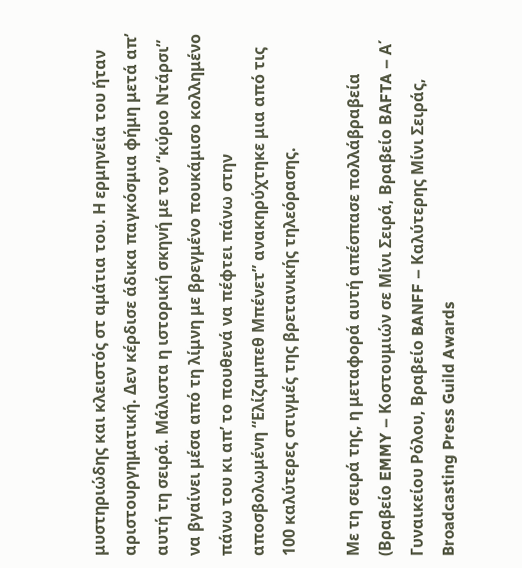μυστηριώδης και κλειστός στ αμάτια του. Η ερμηνεία του ήταν αριστουργηματική. Δεν κέρδισε άδικα παγκόσμια φήμη μετά απ’ αυτή τη σειρά. Μάλιστα η ιστορική σκηνή με τον “κύριο Ντάρσι” να βγαίνει μέσα από τη λίμνη με βρεγμένο πουκάμισο κολλημένο πάνω του κι απ’ το πουθενά να πέφτει πάνω στην αποσβολωμένη “Ελίζαμπεθ Μπένετ” ανακηρύχτηκε μια από τις 100 καλύτερες στιγμές της βρετανικής τηλεόρασης.

Με τη σειρά της, η μεταφορά αυτή απέσπασε πολλάβραβεία (Βραβείο EMMY – Κοστουμιών σε Μίνι Σειρά, Βραβείο BΑFTA – Α΄ Γυναικείου Ρόλου, Βραβείο BANFF – Καλύτερης Μίνι Σειράς, Broadcasting Press Guild Awards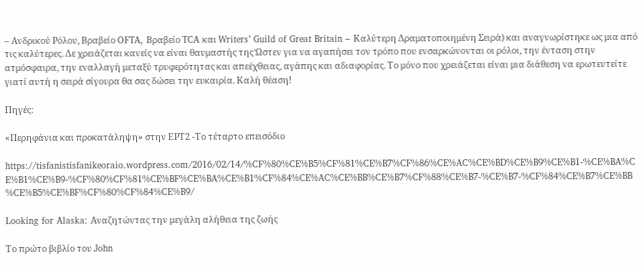– Ανδρικού Ρόλου, Βραβείο OFTA, Βραβείο TCA και Writers’ Guild of Great Britain – Καλύτερη Δραματοποιημένη Σειρά) και αναγνωρίστηκε ως μια από τις καλύτερες. Δε χρειάζεται κανείς να είναι θαυμαστής της Ώστεν για να αγαπήσει τον τρόπο που ενσαρκώνονται οι ρόλοι, την ένταση στην ατμόσφαιρα, την εναλλαγή μεταξύ τρυφερότητας και απεέχθειας, αγάπης και αδιαφορίας. Το μόνο που χρειάζεται είναι μια διάθεση να ερωτευτείτε γιατί αυτή η σειρά σίγουρα θα σας δώσει την ευκαιρία. Καλή θέαση!

Πηγές:

«Περηφάνια και προκατάληψη» στην ΕΡΤ2 -Το τέταρτο επεισόδιο

https://tisfanistisfanikeoraio.wordpress.com/2016/02/14/%CF%80%CE%B5%CF%81%CE%B7%CF%86%CE%AC%CE%BD%CE%B9%CE%B1-%CE%BA%CE%B1%CE%B9-%CF%80%CF%81%CE%BF%CE%BA%CE%B1%CF%84%CE%AC%CE%BB%CE%B7%CF%88%CE%B7-%CE%B7-%CF%84%CE%B7%CE%BB%CE%B5%CE%BF%CF%80%CF%84%CE%B9/

Looking for Alaska: Αναζητώντας την μεγάλη αλήθεια της ζωής

Το πρώτο βιβλίο του John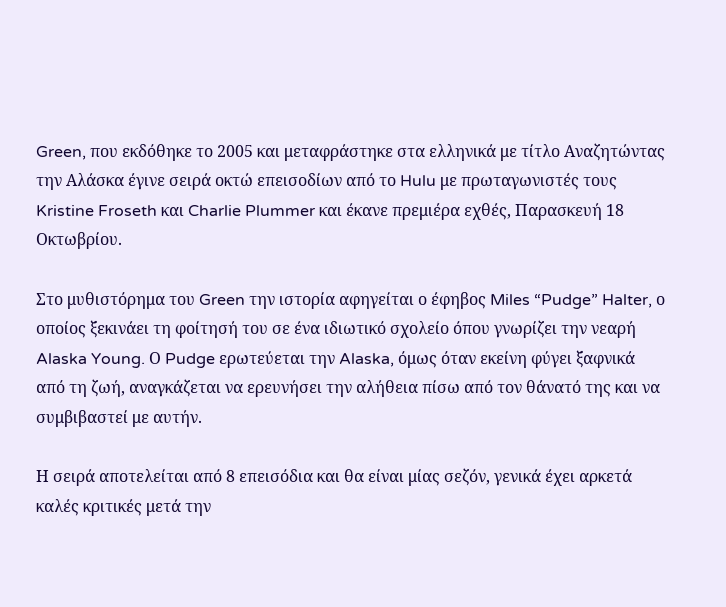Green, που εκδόθηκε το 2005 και μεταφράστηκε στα ελληνικά με τίτλο Αναζητώντας την Αλάσκα έγινε σειρά οκτώ επεισοδίων από το Hulu με πρωταγωνιστές τους Kristine Froseth και Charlie Plummer και έκανε πρεμιέρα εχθές, Παρασκευή 18 Οκτωβρίου.

Στο μυθιστόρημα του Green την ιστορία αφηγείται ο έφηβος Miles “Pudge” Halter, ο οποίος ξεκινάει τη φοίτησή του σε ένα ιδιωτικό σχολείο όπου γνωρίζει την νεαρή Alaska Young. Ο Pudge ερωτεύεται την Alaska, όμως όταν εκείνη φύγει ξαφνικά από τη ζωή, αναγκάζεται να ερευνήσει την αλήθεια πίσω από τον θάνατό της και να συμβιβαστεί με αυτήν.

Η σειρά αποτελείται από 8 επεισόδια και θα είναι μίας σεζόν, γενικά έχει αρκετά καλές κριτικές μετά την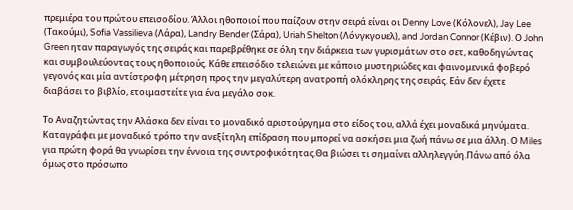πρεμιέρα του πρώτου επεισοδίου. Άλλοι ηθοποιοί που παίζουν στην σειρά είναι οι Denny Love (Κόλονελ), Jay Lee (Τακούμι), Sofia Vassilieva (Λάρα), Landry Bender (Σάρα), Uriah Shelton (Λόνγκγουελ), and Jordan Connor (Κέβιν). Ο John Green ηταν παραγωγός της σειράς και παρεβρέθηκε σε όλη την διάρκεια των γυρισμάτων στο σετ, καθοδηγώντας και συμβουλεύοντας τους ηθοποιούς. Κάθε επεισόδιο τελειώνει με κάποιο μυστηριώδες και φαινομενικά φοβερό γεγονός και μία αντίστροφη μέτρηση προς την μεγαλύτερη ανατροπή ολόκληρης της σειράς. Εάν δεν έχετε διαβάσει το βιβλίο, ετοιμαστείτε για ένα μεγάλο σοκ.

Το Αναζητώντας την Αλάσκα δεν είναι το μοναδικό αριστούργημα στο είδος του, αλλά έχει μοναδικά μηνύματα. Καταγράφει με μοναδικό τρόπο την ανεξίτηλη επίδραση που μπορεί να ασκήσει μια ζωή πάνω σε μια άλλη. Ο Miles για πρώτη φορά θα γνωρίσει την έννοια της συντροφικότητας.Θα βιώσει τι σημαίνει αλληλεγγύη.Πάνω από όλα όμως στο πρόσωπο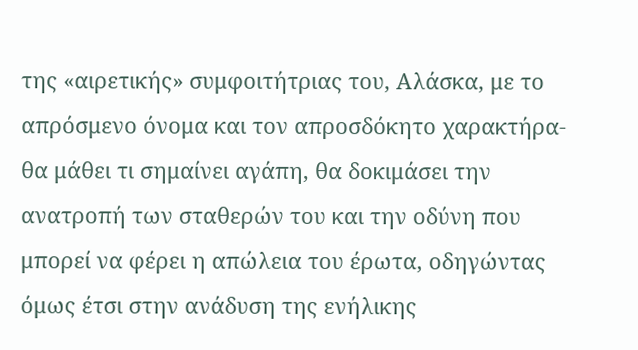της «αιρετικής» συμφοιτήτριας του, Αλάσκα, με το απρόσμενο όνομα και τον απροσδόκητο χαρακτήρα- θα μάθει τι σημαίνει αγάπη, θα δοκιμάσει την ανατροπή των σταθερών του και την οδύνη που μπορεί να φέρει η απώλεια του έρωτα, οδηγώντας όμως έτσι στην ανάδυση της ενήλικης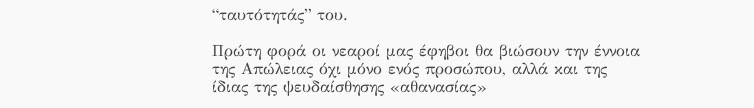“ταυτότητάς” του.

Πρώτη φορά οι νεαροί μας έφηβοι θα βιώσουν την έννοια της Απώλειας όχι μόνο ενός προσώπου, αλλά και της ίδιας της ψευδαίσθησης «αθανασίας»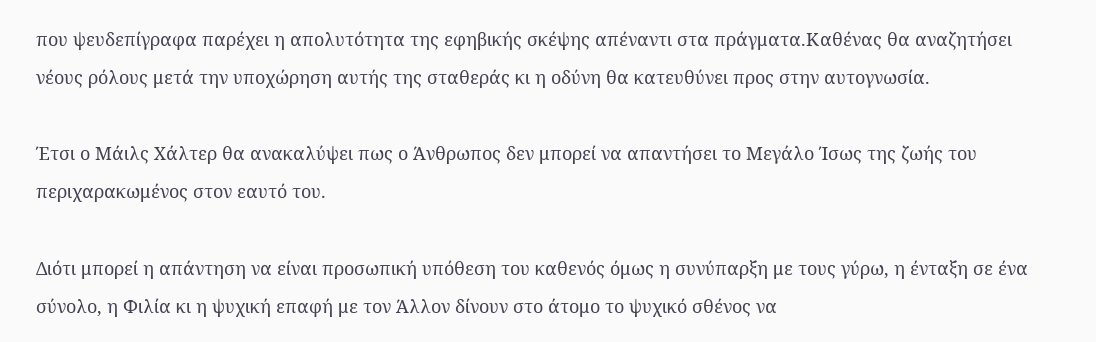που ψευδεπίγραφα παρέχει η απολυτότητα της εφηβικής σκέψης απέναντι στα πράγματα.Καθένας θα αναζητήσει νέους ρόλους μετά την υποχώρηση αυτής της σταθεράς κι η οδύνη θα κατευθύνει προς στην αυτογνωσία.

Έτσι ο Μάιλς Χάλτερ θα ανακαλύψει πως ο Άνθρωπος δεν μπορεί να απαντήσει το Μεγάλο Ίσως της ζωής του περιχαρακωμένος στον εαυτό του.

Διότι μπορεί η απάντηση να είναι προσωπική υπόθεση του καθενός όμως η συνύπαρξη με τους γύρω, η ένταξη σε ένα σύνολο, η Φιλία κι η ψυχική επαφή με τον Άλλον δίνουν στο άτομο το ψυχικό σθένος να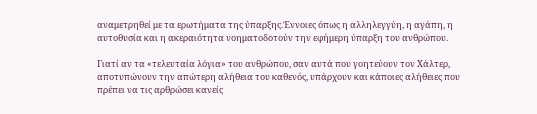αναμετρηθεί με τα ερωτήματα της ύπαρξης.Έννοιες όπως η αλληλεγγύη, η αγάπη, η αυτοθυσία και η ακεραιότητα νοηματοδοτούν την εφήμερη ύπαρξη του ανθρώπου.

Γιατί αν τα «τελευταία λόγια» του ανθρώπου, σαν αυτά που γοητεύουν τον Χάλτερ, αποτυπώνουν την απώτερη αλήθεια του καθενός, υπάρχουν και κάποιες αλήθειες που πρέπει να τις αρθρώσει κανείς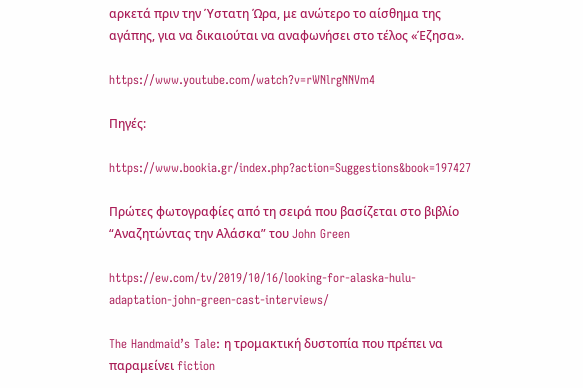αρκετά πριν την Ύστατη Ώρα, με ανώτερο το αίσθημα της αγάπης, για να δικαιούται να αναφωνήσει στο τέλος «Έζησα».

https://www.youtube.com/watch?v=rWNlrgNNVm4

Πηγές:

https://www.bookia.gr/index.php?action=Suggestions&book=197427

Πρώτες φωτογραφίες από τη σειρά που βασίζεται στο βιβλίο “Αναζητώντας την Αλάσκα” του John Green

https://ew.com/tv/2019/10/16/looking-for-alaska-hulu-adaptation-john-green-cast-interviews/

The Handmaid’s Tale: η τρομακτική δυστοπία που πρέπει να παραμείνει fiction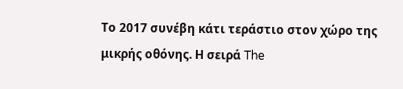Το 2017 συνέβη κάτι τεράστιο στον χώρο της μικρής οθόνης. Η σειρά The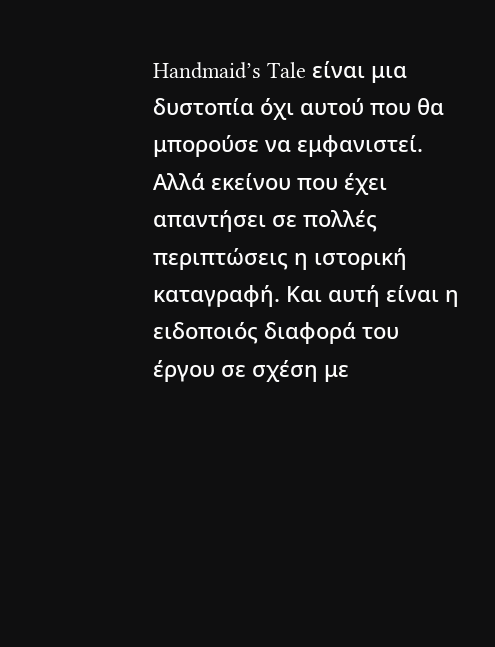Handmaid’s Tale είναι μια δυστοπία όχι αυτού που θα μπορούσε να εμφανιστεί. Αλλά εκείνου που έχει απαντήσει σε πολλές περιπτώσεις η ιστορική καταγραφή. Και αυτή είναι η ειδοποιός διαφορά του έργου σε σχέση με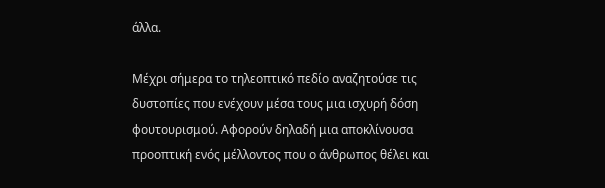άλλα.

Μέχρι σήμερα το τηλεοπτικό πεδίο αναζητούσε τις δυστοπίες που ενέχουν μέσα τους μια ισχυρή δόση φουτουρισμού. Αφορούν δηλαδή μια αποκλίνουσα προοπτική ενός μέλλοντος που ο άνθρωπος θέλει και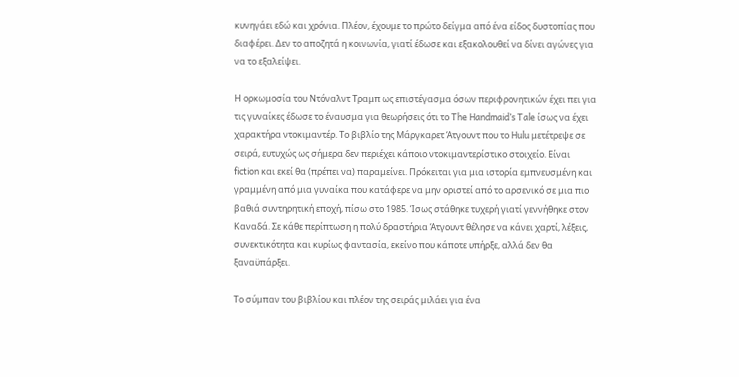κυνηγάει εδώ και χρόνια. Πλέον, έχουμε το πρώτο δείγμα από ένα είδος δυστοπίας που διαφέρει. Δεν το αποζητά η κοινωνία, γιατί έδωσε και εξακολουθεί να δίνει αγώνες για να το εξαλείψει.

Η ορκωμοσία του Ντόναλντ Τραμπ ως επιστέγασμα όσων περιφρονητικών έχει πει για τις γυναίκες έδωσε το έναυσμα για θεωρήσεις ότι το The Handmaid’s Tale ίσως να έχει χαρακτήρα ντοκιμαντέρ. Το βιβλίο της Μάργκαρετ Άτγουντ που το Hulu μετέτρεψε σε σειρά, ευτυχώς ως σήμερα δεν περιέχει κάποιο ντοκιμαντερίστικο στοιχείο. Είναι fiction και εκεί θα (πρέπει να) παραμείνει. Πρόκειται για μια ιστορία εμπνευσμένη και γραμμένη από μια γυναίκα που κατάφερε να μην οριστεί από το αρσενικό σε μια πιο βαθιά συντηρητική εποχή, πίσω στο 1985. Ίσως στάθηκε τυχερή γιατί γεννήθηκε στον Καναδά. Σε κάθε περίπτωση η πολύ δραστήρια Άτγουντ θέλησε να κάνει χαρτί, λέξεις, συνεκτικότητα και κυρίως φαντασία, εκείνο που κάποτε υπήρξε, αλλά δεν θα ξαναϋπάρξει.

Το σύμπαν του βιβλίου και πλέον της σειράς μιλάει για ένα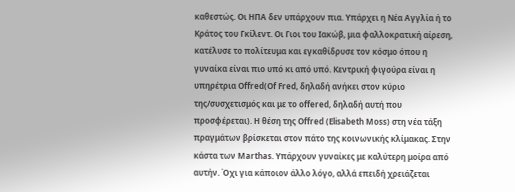καθεστώς. Οι ΗΠΑ δεν υπάρχουν πια. Υπάρχει η Νέα Αγγλία ή το Κράτος του Γκίλεντ. Οι Γιοι του Ιακώβ, μια φαλλοκρατική αίρεση, κατέλυσε το πολίτευμα και εγκαθίδρυσε τον κόσμο όπου η γυναίκα είναι πιο υπό κι από υπό. Κεντρική φιγούρα είναι η υπηρέτρια Offred(Of Fred, δηλαδή ανήκει στον κύριο της/συσχετισμός και με το offered, δηλαδή αυτή που προσφέρεται). Η θέση της Offred (Elisabeth Moss) στη νέα τάξη πραγμάτων βρίσκεται στον πάτο της κοινωνικής κλίμακας. Στην κάστα των Marthas. Υπάρχουν γυναίκες με καλύτερη μοίρα από αυτήν. Όχι για κάποιον άλλο λόγο, αλλά επειδή χρειάζεται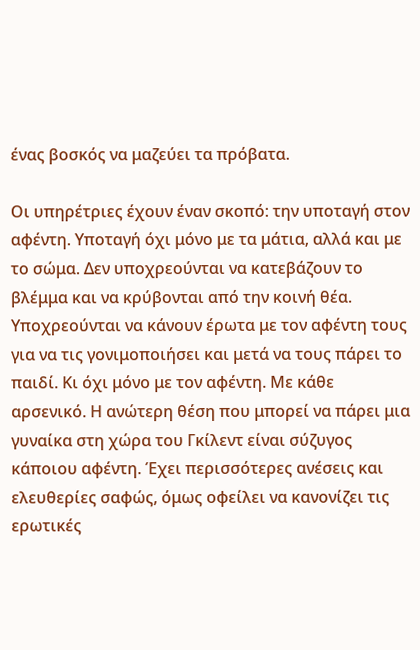ένας βοσκός να μαζεύει τα πρόβατα.

Οι υπηρέτριες έχουν έναν σκοπό: την υποταγή στον αφέντη. Υποταγή όχι μόνο με τα μάτια, αλλά και με το σώμα. Δεν υποχρεούνται να κατεβάζουν το βλέμμα και να κρύβονται από την κοινή θέα. Υποχρεούνται να κάνουν έρωτα με τον αφέντη τους για να τις γονιμοποιήσει και μετά να τους πάρει το παιδί. Κι όχι μόνο με τον αφέντη. Με κάθε αρσενικό. Η ανώτερη θέση που μπορεί να πάρει μια γυναίκα στη χώρα του Γκίλεντ είναι σύζυγος κάποιου αφέντη. Έχει περισσότερες ανέσεις και ελευθερίες σαφώς, όμως οφείλει να κανονίζει τις ερωτικές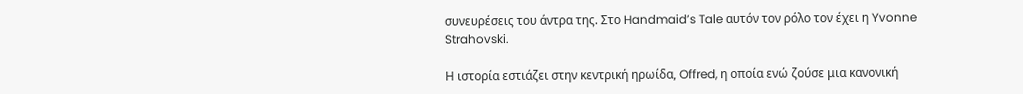συνευρέσεις του άντρα της. Στο Handmaid’s Tale αυτόν τον ρόλο τον έχει η Yvonne Strahovski.

Η ιστορία εστιάζει στην κεντρική ηρωίδα, Offred, η οποία ενώ ζούσε μια κανονική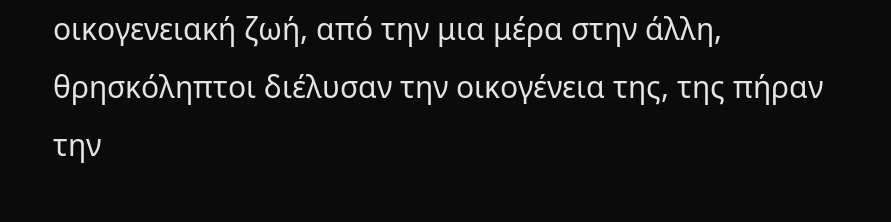οικογενειακή ζωή, από την μια μέρα στην άλλη, θρησκόληπτοι διέλυσαν την οικογένεια της, της πήραν την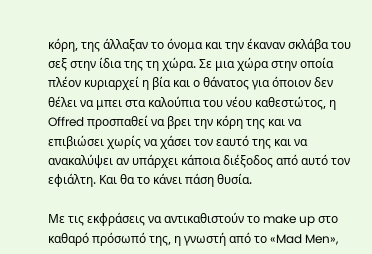κόρη, της άλλαξαν το όνομα και την έκαναν σκλάβα του σεξ στην ίδια της τη χώρα. Σε μια χώρα στην οποία πλέον κυριαρχεί η βία και ο θάνατος για όποιον δεν θέλει να μπει στα καλούπια του νέου καθεστώτος, η Offred προσπαθεί να βρει την κόρη της και να επιβιώσει χωρίς να χάσει τον εαυτό της και να ανακαλύψει αν υπάρχει κάποια διέξοδος από αυτό τον εφιάλτη. Και θα το κάνει πάση θυσία.

Με τις εκφράσεις να αντικαθιστούν το make up στο καθαρό πρόσωπό της, η γνωστή από το «Mad Men»,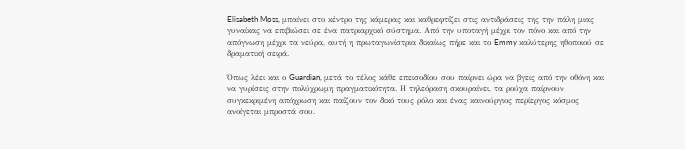Elisabeth Moss, μπαίνει στο κέντρο της κάμερας και καθρεφτίζει στις αντιδράσεις της την πάλη μιας γυναίκας να επιβιώσει σε ένα πατριαρχικό σύστημα. Από την υποταγή μέχρι τον πόνο και από την απόγνωση μέχρι τα νεύρα, αυτή η πρωταγωνίστρια δικαίως πήρε και το Emmy καλύτερης ηθοποιού σε δραματική σειρά.

Όπως λέει και ο Guardian, μετά το τέλος κάθε επεισοδίου σου παίρνει ώρα να βγεις από την οθόνη και να γυρίσεις στην πολύχρωμη πραγματικότητα. Η τηλεόραση σκουραίνει, τα ρούχα παίρνουν συγκεκριμένη απόχρωση και παίζουν τον δικό τους ρόλο και ένας καινούργιος περίεργος κόσμος ανοίγεται μπροστά σου.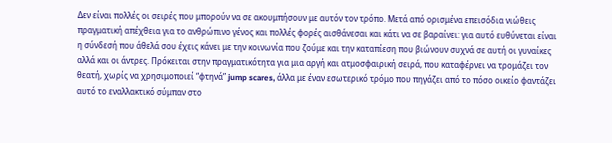Δεν είναι πολλές οι σειρές που μπορούν να σε ακουμπήσουν με αυτόν τον τρόπο. Μετά από ορισμένα επεισόδια νιώθεις πραγματική απέχθεια για το ανθρώπινο γένος και πολλές φορές αισθάνεσαι και κάτι να σε βαραίνει: για αυτό ευθύνεται είναι η σύνδεσή που άθελά σου έχεις κάνει με την κοινωνία που ζούμε και την καταπίεση που βιώνουν συχνά σε αυτή οι γυναίκες αλλά και οι άντρες. Πρόκειται στην πραγματικότητα για μια αργή και ατμοσφαιρική σειρά, που καταφέρνει να τρομάζει τον θεατή, χωρίς να χρησιμοποιεί “φτηνά” jump scares, άλλα με έναν εσωτερικό τρόμο που πηγάζει από το πόσο οικείο φαντάζει αυτό το εναλλακτικό σύμπαν στο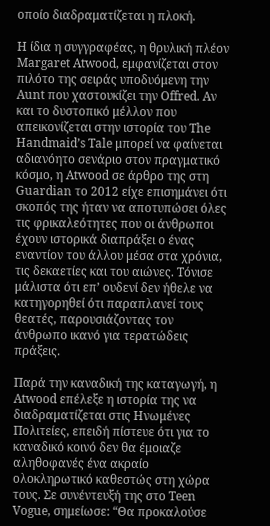οποίο διαδραματίζεται η πλοκή.

Η ίδια η συγγραφέας, η θρυλική πλέον Margaret Atwood, εμφανίζεται στον πιλότο της σειράς υποδυόμενη την Aunt που χαστουκίζει την Offred. Αν και το δυστοπικό μέλλον που απεικονίζεται στην ιστορία του The Handmaid’s Tale μπορεί να φαίνεται αδιανόητο σενάριο στον πραγματικό κόσμο, η Atwood σε άρθρο της στη Guardian το 2012 είχε επισημάνει ότι σκοπός της ήταν να αποτυπώσει όλες τις φρικαλεότητες που οι άνθρωποι έχουν ιστορικά διαπράξει ο ένας εναντίον του άλλου μέσα στα χρόνια, τις δεκαετίες και του αιώνες. Τόνισε μάλιστα ότι επ’ ουδενί δεν ήθελε να κατηγορηθεί ότι παραπλανεί τους θεατές, παρουσιάζοντας τον άνθρωπο ικανό για τερατώδεις πράξεις.

Παρά την καναδική της καταγωγή, η Atwood επέλεξε η ιστορία της να διαδραματίζεται στις Ηνωμένες Πολιτείες, επειδή πίστευε ότι για το καναδικό κοινό δεν θα έμοιαζε αληθοφανές ένα ακραίο ολοκληρωτικό καθεστώς στη χώρα τους. Σε συνέντευξή της στο Teen Vogue, σημείωσε: “Θα προκαλούσε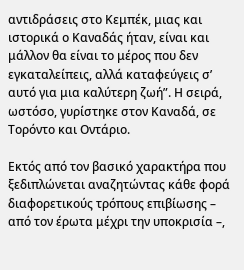αντιδράσεις στο Κεμπέκ, μιας και ιστορικά ο Καναδάς ήταν, είναι και μάλλον θα είναι το μέρος που δεν εγκαταλείπεις, αλλά καταφεύγεις σ’ αυτό για μια καλύτερη ζωή”. Η σειρά, ωστόσο, γυρίστηκε στον Καναδά, σε Τορόντο και Οντάριο.

Εκτός από τον βασικό χαρακτήρα που ξεδιπλώνεται αναζητώντας κάθε φορά διαφορετικούς τρόπους επιβίωσης – από τον έρωτα μέχρι την υποκρισία –,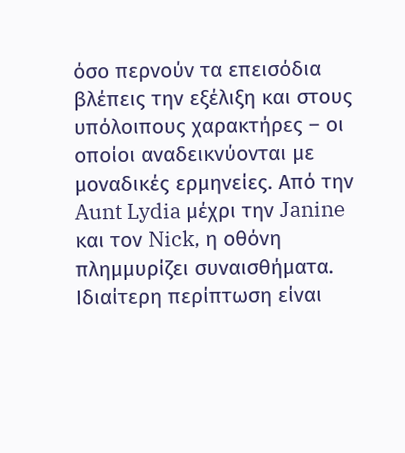όσο περνούν τα επεισόδια βλέπεις την εξέλιξη και στους υπόλοιπους χαρακτήρες – οι οποίοι αναδεικνύονται με μοναδικές ερμηνείες. Από την Aunt Lydia μέχρι την Janine και τον Nick, η οθόνη πλημμυρίζει συναισθήματα. Ιδιαίτερη περίπτωση είναι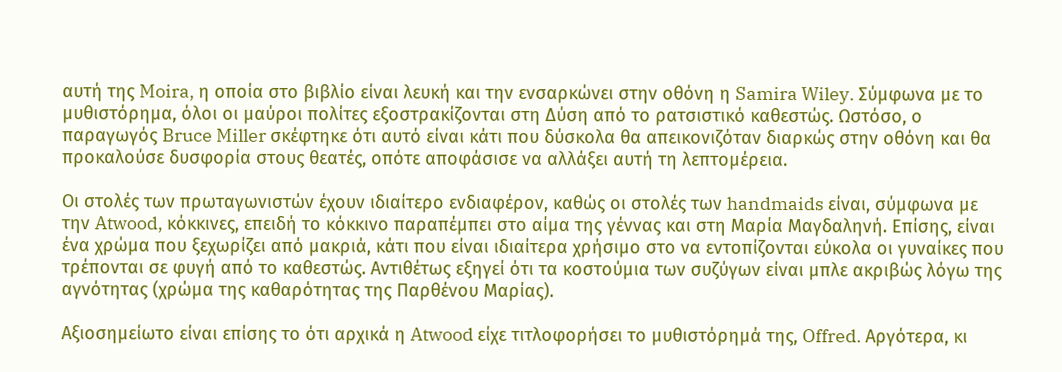αυτή της Moira, η οποία στο βιβλίο είναι λευκή και την ενσαρκώνει στην οθόνη η Samira Wiley. Σύμφωνα με το μυθιστόρημα, όλοι οι μαύροι πολίτες εξοστρακίζονται στη Δύση από το ρατσιστικό καθεστώς. Ωστόσο, ο παραγωγός Bruce Miller σκέφτηκε ότι αυτό είναι κάτι που δύσκολα θα απεικονιζόταν διαρκώς στην οθόνη και θα προκαλούσε δυσφορία στους θεατές, οπότε αποφάσισε να αλλάξει αυτή τη λεπτομέρεια.

Οι στολές των πρωταγωνιστών έχουν ιδιαίτερο ενδιαφέρον, καθώς οι στολές των handmaids είναι, σύμφωνα με την Atwood, κόκκινες, επειδή το κόκκινο παραπέμπει στο αίμα της γέννας και στη Μαρία Μαγδαληνή. Επίσης, είναι ένα χρώμα που ξεχωρίζει από μακριά, κάτι που είναι ιδιαίτερα χρήσιμο στο να εντοπίζονται εύκολα οι γυναίκες που τρέπονται σε φυγή από το καθεστώς. Αντιθέτως εξηγεί ότι τα κοστούμια των συζύγων είναι μπλε ακριβώς λόγω της αγνότητας (χρώμα της καθαρότητας της Παρθένου Μαρίας).

Αξιοσημείωτο είναι επίσης το ότι αρχικά η Atwood είχε τιτλοφορήσει το μυθιστόρημά της, Offred. Αργότερα, κι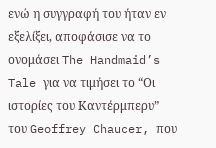ενώ η συγγραφή του ήταν εν εξελίξει, αποφάσισε να το ονομάσει The Handmaid’s Tale για να τιμήσει το “Οι ιστορίες του Καντέρμπερυ” του Geoffrey Chaucer, που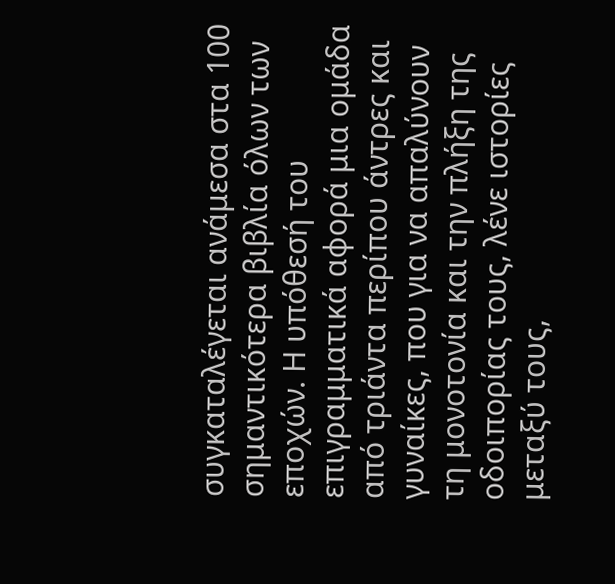συγκαταλέγεται ανάμεσα στα 100 σημαντικότερα βιβλία όλων των εποχών. Η υπόθεσή του επιγραμματικά αφορά μια ομάδα από τριάντα περίπου άντρες και γυναίκες, που για να απαλύνουν τη μονοτονία και την πλήξη της οδοιπορίας τους, λένε ιστορίες μεταξύ τους,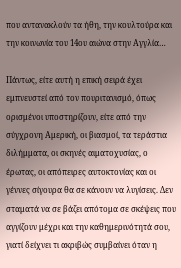που αντανακλούν τα ήθη, την κουλτούρα και την κοινωνία του 14ου αιώνα στην Αγγλία…

Πάντως, είτε αυτή η επική σειρά έχει εμπνευστεί από τον πουριτανισμό, όπως ορισμένοι υποστηρίζουν, είτε από την σύγχρονη Αμερική, οι βιασμοί, τα τεράστια διλήμματα, οι σκηνές αιματοχυσίας, ο έρωτας, οι απόπειρες αυτοκτονίας και οι γέννες σίγουρα θα σε κάνουν να λυγίσεις. Δεν σταματά να σε βάζει απότομα σε σκέψεις που αγγίζουν μέχρι και την καθημερινότητά σου, γιατί δείχνει τι ακριβώς συμβαίνει όταν η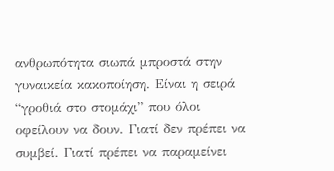ανθρωπότητα σιωπά μπροστά στην γυναικεία κακοποίηση. Είναι η σειρά “γροθιά στο στομάχι” που όλοι οφείλουν να δουν. Γιατί δεν πρέπει να συμβεί. Γιατί πρέπει να παραμείνει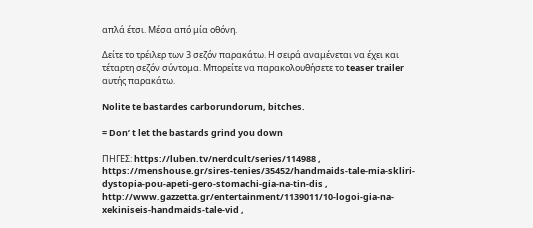απλά έτσι. Μέσα από μία οθόνη.

Δείτε το τρέιλερ των 3 σεζόν παρακάτω. Η σειρά αναμένεται να έχει και τέταρτη σεζόν σύντομα. Μπορείτε να παρακολουθήσετε το teaser trailer αυτής παρακάτω.

Nolite te bastardes carborundorum, bitches.

= Don’ t let the bastards grind you down

ΠΗΓΕΣ: https://luben.tv/nerdcult/series/114988 , https://menshouse.gr/sires-tenies/35452/handmaids-tale-mia-skliri-dystopia-pou-apeti-gero-stomachi-gia-na-tin-dis , http://www.gazzetta.gr/entertainment/1139011/10-logoi-gia-na-xekiniseis-handmaids-tale-vid ,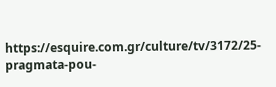https://esquire.com.gr/culture/tv/3172/25-pragmata-pou-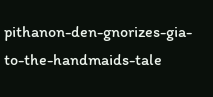pithanon-den-gnorizes-gia-to-the-handmaids-tale